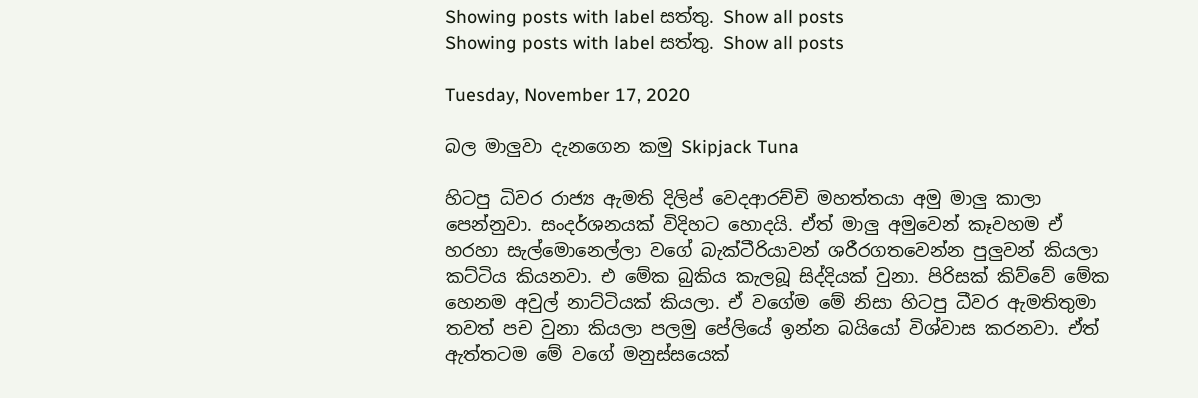Showing posts with label සත්තු. Show all posts
Showing posts with label සත්තු. Show all posts

Tuesday, November 17, 2020

බල මාලුවා දැනගෙන කමු Skipjack Tuna

හිටපු ධිවර රාජ්‍ය ඇමති දිලිප් වෙදආරච්චි මහත්තයා අමු මාලු කාලා පෙන්නුවා. සංදර්ශනයක් විදිහට හොදයි. ඒත් මාලු අමුවෙන් කෑවහම ඒ හරහා සැල්මොනෙල්ලා වගේ බැක්ටීරියාවන් ශරීරගතවෙන්න පුලුවන් කියලා කට්ටිය කියනවා. එ මේක බුකිය කැලබූ සිද්දියක් වුනා. පිරිසක් කිව්වේ මේක හෙනම අවුල් නාට්ටියක් කියලා. ඒ වගේම මේ නිසා හිටපු ධීවර ඇමතිතුමා තවත් පච වුනා කියලා පලමු පේලියේ ඉන්න බයියෝ විශ්වාස කරනවා. ඒත් ඇත්තටම මේ වගේ මනුස්සයෙක්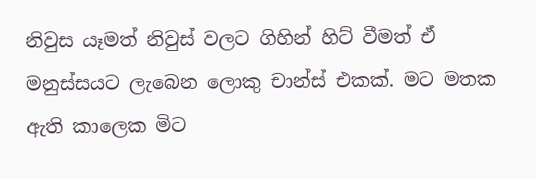නිවුස යෑමත් නිවුස් වලට ගිහින් හිට් වීමත් ඒ මනුස්සයට ලැබෙන ලොකු චාන්ස් එකක්. මට මතක ඇති කාලෙක මිට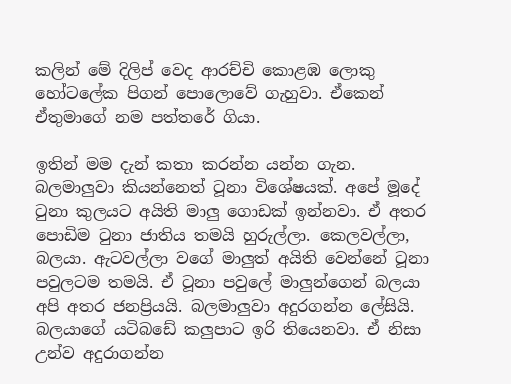කලින් මේ දිලිප් වෙද ආරච්චි කොළඹ ලොකු හෝටලේක පිගන් පොලොවේ ගැහුවා. ඒකෙන් ඒතුමාගේ නම පත්තරේ ගියා.

ඉතින් මම දැන් කතා කරන්න යන්න ගැන. බලමාලුවා කියන්නෙත් ටූනා විශේෂයක්. අපේ මූදේ ටුනා කුලයට අයිති මාලු ගොඩක් ඉන්නවා. ඒ අතර පොඩිම ටුනා ජාතිය තමයි හුරුල්ලා. කෙලවල්ලා, බලයා. ඇටවල්ලා වගේ මාලුත් අයිති වෙන්නේ ටූනා පවුලටම තමයි. ඒ ටූනා පවුලේ මාලුන්ගෙන් බලයා අපි අතර ජනප්‍රියයි. බලමාලුවා අදුරගන්න ලේසියි. බලයාගේ යටිබඩේ කලුපාට ඉරි තියෙනවා. ඒ නිසා උන්ව අදුරාගන්න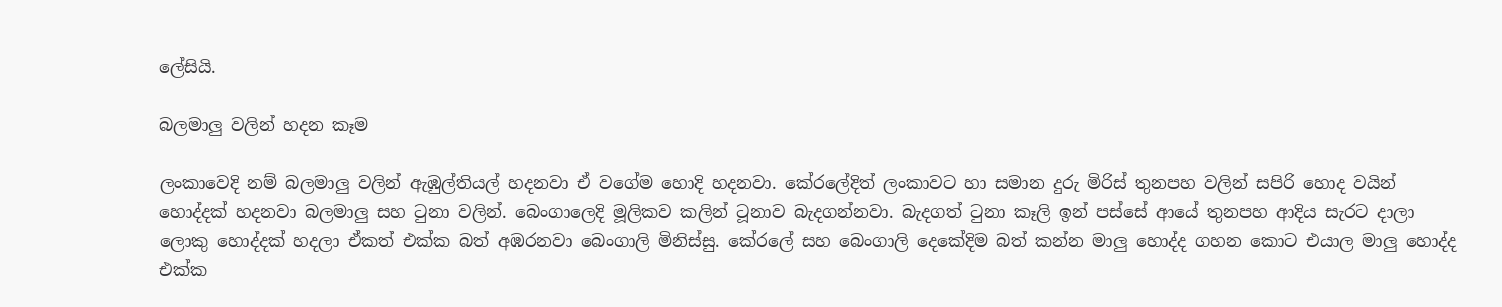ලේසියි.

බලමාලු වලින් හදන කෑම

ලංකාවෙදි නම් බලමාලු වලින් ඇඹුල්තියල් හදනවා ඒ වගේම හොදි හදනවා. කේරලේදිත් ලංකාවට හා සමාන දුරු මිරිස් තුනපහ වලින් සපිරි හොද වයින් හොද්දක් හදනවා බලමාලු සහ ටුනා වලින්. බෙංගාලෙදි මූලිකව කලින් ටූනාව බැදගන්නවා. බැදගත් ටුනා කෑලි ඉන් පස්සේ ආයේ තුනපහ ආදිය සැරට දාලා ලොකු හොද්දක් හදලා ඒකත් එක්ක බත් අඹරනවා බෙංගාලි මිනිස්සු. කේරලේ සහ බෙංගාලි දෙකේදිම බත් කන්න මාලු හොද්ද ගහන කොට එයාල මාලු හොද්ද එක්ක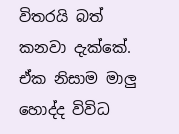විතරයි බත් කනවා දැක්කේ. ඒක නිසාම මාලු හොද්ද විවිධ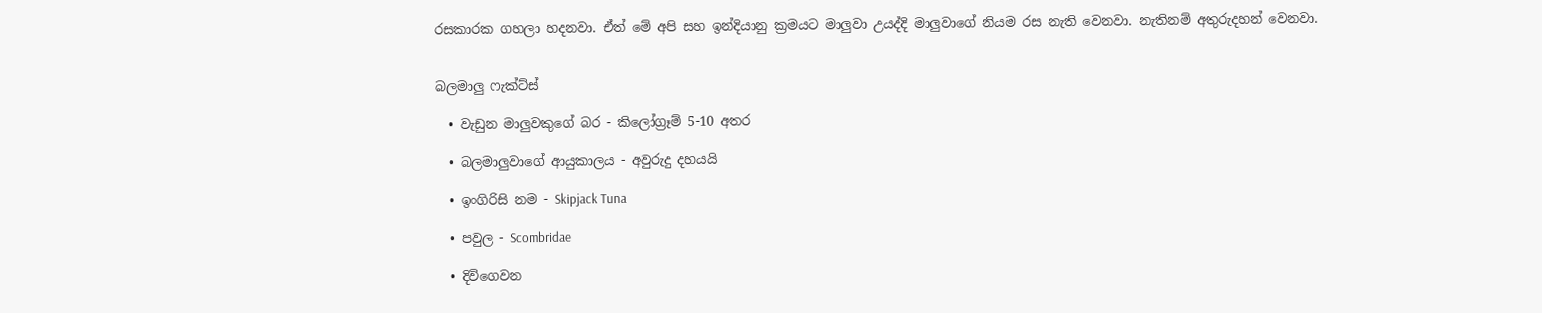රසකාරක ගහලා හදනවා. ඒත් මේ අපි සහ ඉන්දියානු ක්‍රමයට මාලුවා උයද්දි මාලුවාගේ නියම රස නැති වෙනවා. නැතිනම් අතුරුදහන් වෙනවා.


බලමාලු ෆැක්ට්ස්

  • වැඩුන මාලුවකුගේ බර - කිලෝග්‍රෑම් 5-10 අතර

  • බලමාලුවාගේ ආයුකාලය - අවුරුදු දහයයි

  • ඉංගිරිසි නම - Skipjack Tuna

  • පවුල - Scombridae

  • දිවිගෙවන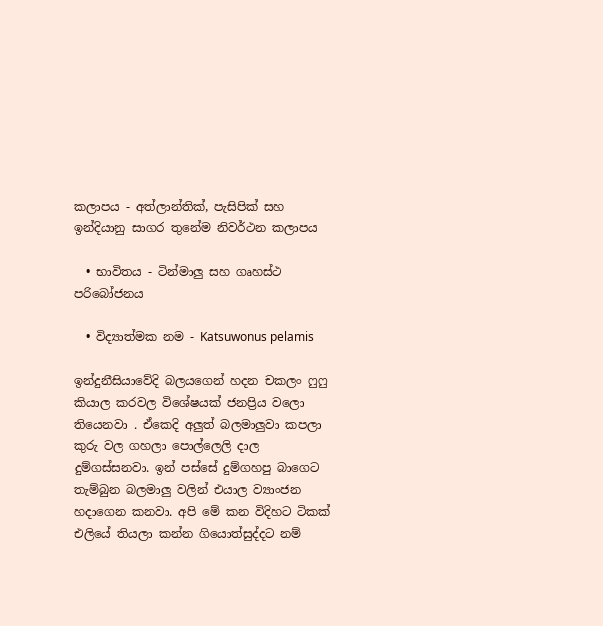කලාපය - අත්ලාන්තික්, පැසිපික් සහ ඉන්දියානු සාගර තුනේම නිවර්ථන කලාපය

  • භාවිතය - ටින්මාලු සහ ගෘහස්ථ පරිබෝජනය

  • විද්‍යාත්මක නම - Katsuwonus pelamis

ඉන්දුනීසියාවේදි බලයගෙන් හදන චකලං ෆුෆු කියාල කරවල විශේෂයක් ජනප්‍රිය වලො තියෙනවා . ඒකෙදි අලුත් බලමාලුවා කපලා කුරු වල ගහලා පොල්ලෙලි දාල දුම්ගස්සනවා. ඉන් පස්සේ දුම්ගහපු බාගෙට තැම්බුන බලමාලු වලින් එයාල ව්‍යාංජන හදාගෙන කනවා. අපි මේ කන විදිහට ටිකක් එලියේ තියලා කන්න ගියොත්සුද්දට නම්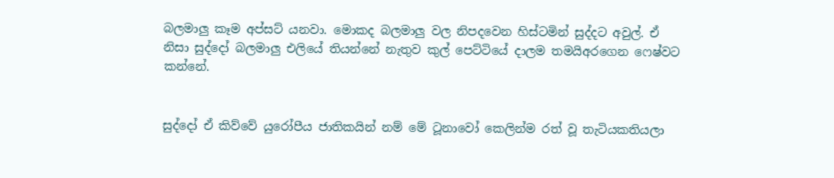බලමාලු කෑම අප්සට් යනවා. මොකද බලමාලු වල නිපදවෙන හිස්ටමින් සුද්දට අවුල්. ඒ නිසා සුද්දෝ බලමාලු එලියේ තියන්නේ නැතුව කුල් පෙට්ටියේ දාලම තමයිඅරගෙන ෆෙෂ්වට කන්නේ.


සුද්දෝ ඒ කිව්වේ යුරෝපීය ජාතිකයින් නම් මේ ටූනාවෝ කෙලින්ම රත් වූ තැටියකතියලා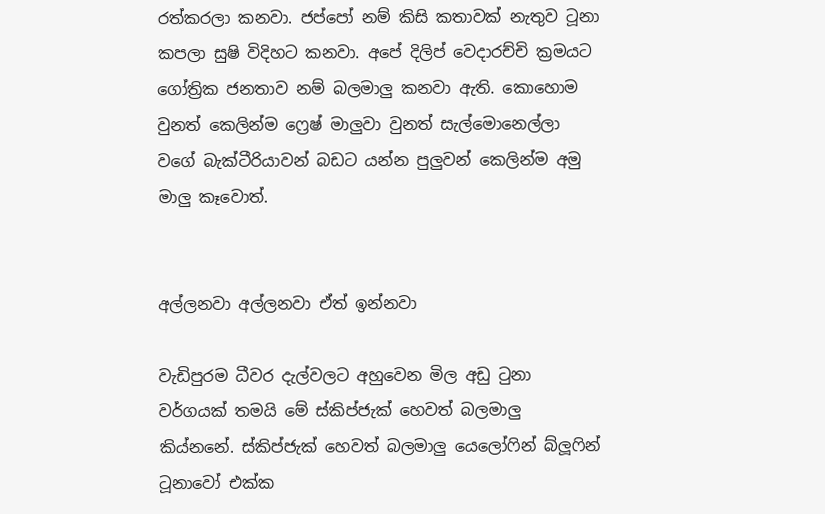රත්කරලා කනවා. ජප්පෝ නම් කිසි කතාවක් නැතුව ටූනා කපලා සුෂි විදිහට කනවා. අපේ දිලිප් වෙදාරච්චි ක්‍රමයට ගෝත්‍රික ජනතාව නම් බලමාලු කනවා ඇති. කොහොම වුනත් කෙලින්ම ෆ්‍රෙෂ් මාලුවා වුනත් සැල්මොනෙල්ලා වගේ බැක්ටීරියාවන් බඩට යන්න පුලුවන් කෙලින්ම අමු මාලු කෑවොත්.


අල්ලනවා අල්ලනවා ඒත් ඉන්නවා

වැඩිපුරම ධීවර දැල්වලට අහුවෙන මිල අඩු ටුනා වර්ගයක් තමයි මේ ස්කිප්ජැක් හෙවත් බලමාලු කිය්නනේ. ස්කිප්ජැක් හෙවත් බලමාලු යෙලෝෆින් බ්ලූෆින් ටූනාවෝ එක්ක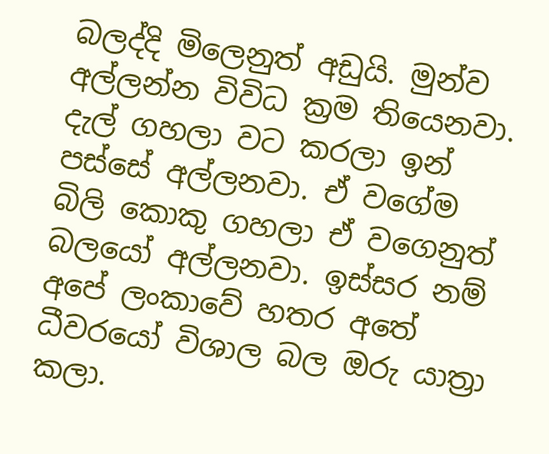බලද්දි මිලෙනුත් අඩුයි. මුන්ව අල්ලන්න විවිධ ක්‍රම තියෙනවා. දැල් ගහලා වට කරලා ඉන් පස්සේ අල්ලනවා. ඒ වගේම බිලි කොකු ගහලා ඒ වගෙනුත් බලයෝ අල්ලනවා. ඉස්සර නම් අපේ ලංකාවේ හතර අතේ ධීවරයෝ විශාල බල ඔරු යාත්‍රා කලා.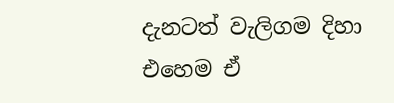දැනටත් වැලිගම දිහා එහෙම ඒ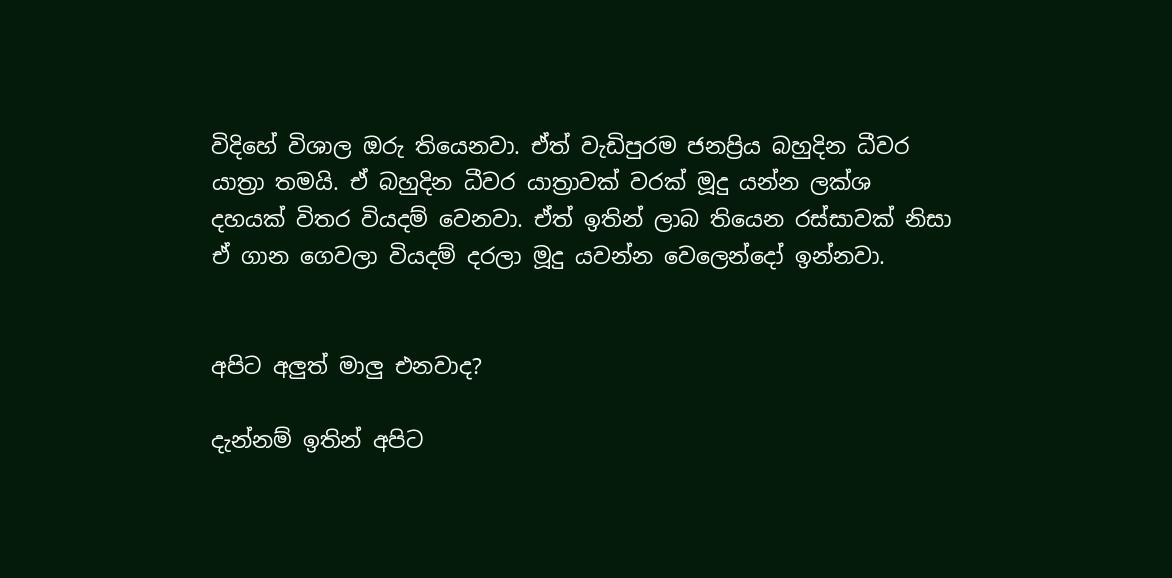විදිහේ විශාල ඔරු තියෙනවා. ඒත් වැඩිපුරම ජනප්‍රිය බහුදින ධීවර යාත්‍රා තමයි. ඒ බහුදින ධීවර යාත්‍රාවක් වරක් මූදු යන්න ලක්ශ දහයක් විතර වියදම් වෙනවා. ඒත් ඉතින් ලාබ තියෙන රස්සාවක් නිසා ඒ ගාන ගෙවලා වියදම් දරලා මූදු යවන්න වෙලෙන්දෝ ඉන්නවා.


අපිට අලුත් මාලු එනවාද?

දැන්නම් ඉතින් අපිට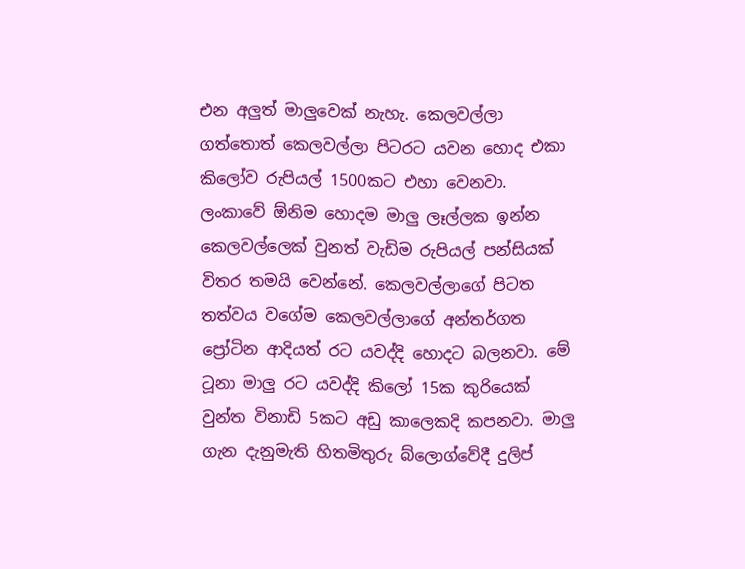එන අලුත් මාලුවෙක් නැහැ. කෙලවල්ලා ගත්තොත් කෙලවල්ලා පිටරට යවන හොද එකා කිලෝව රුපියල් 1500කට එහා වෙනවා. ලංකාවේ ඕනිම හොදම මාලු ලෑල්ලක ඉන්න කෙලවල්ලෙක් වුනත් වැඩිම රුපියල් පන්සියක් විතර තමයි වෙන්නේ. කෙලවල්ලාගේ පිටත තත්වය වගේම කෙලවල්ලාගේ අන්තර්ගත ප්‍රෝටින ආදියත් රට යවද්දි හොදට බලනවා. මේ ටූනා මාලු රට යවද්දි කිලෝ 15ක කුරියෙක් වුන්ත විනාඩි 5කට අඩු කාලෙකදි කපනවා. මාලු ගැන දැනුමැති හිතමිතුරු බ්ලොග්වේදී දුලිප්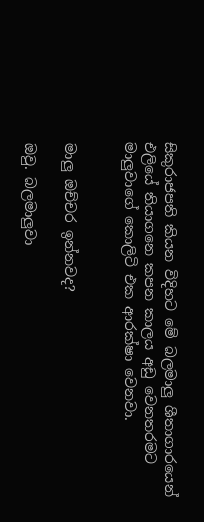සිකුරාජපති කියන විදිහට මේ බලමාලු ශීතාගාරයෙන් එලියේ තියාගනෙ කපන කාලය අඩු වෙනතරමට මාලුවාගේ කොලිටි එක ආරක්ෂා වෙනවා.


මාලු ඔච්චර ඉන්නවද?

ඔවු. බලමාලුවා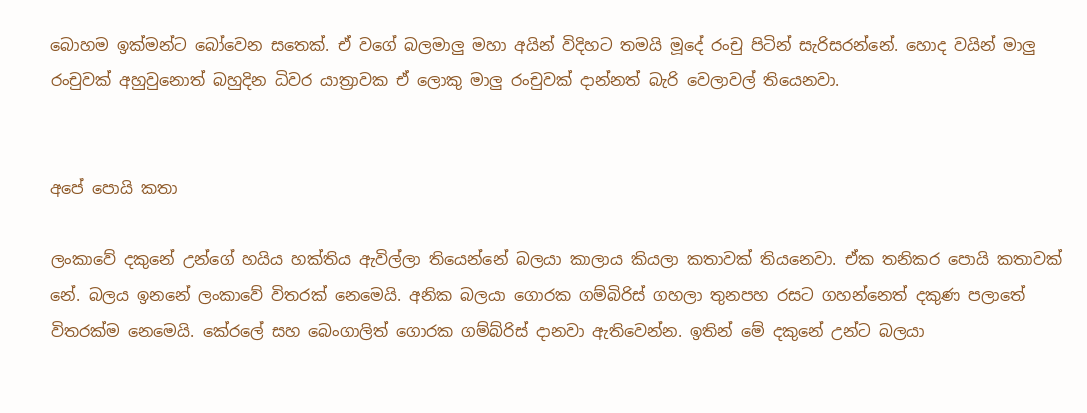බොහම ඉක්මන්ට බෝවෙන සතෙක්. ඒ වගේ බලමාලු මහා අයින් විදිහට තමයි මූදේ රංචු පිටින් සැරිසරන්නේ. හොද වයින් මාලු රංචුවක් අහුවුනොත් බහුදින ධිවර යාත්‍රාවක ඒ ලොකු මාලු රංචුවක් දාන්නත් බැරි වෙලාවල් තියෙනවා.


අපේ පොයි කතා

ලංකාවේ දකුනේ උන්ගේ හයිය හක්තිය ඇවිල්ලා තියෙන්නේ බලයා කාලාය කියලා කතාවක් තියනෙවා. ඒක තනිකර පොයි කතාවක් නේ. බලය ඉනනේ ලංකාවේ විතරක් නෙමෙයි. අනික බලයා ගොරක ගම්බිරිස් ගහලා තුනපහ රසට ගහන්නෙත් දකුණ පලාතේ විතරක්ම නෙමෙයි. කේරලේ සහ බෙංගාලිත් ගොරක ගම්බ්රිස් දානවා ඇතිවෙන්න. ඉතින් මේ දකුනේ උන්ට බලයා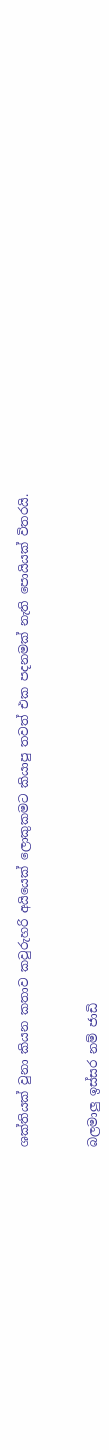ශක්තියක් වුනා කියන කතාව කවුරුහරි අයියෙක් ලොකුකමට කියාපු තවත් එක පදනමක් නැති පොයියක් විතරයි.


බලමාලු ඉස්සර නම් ජාඩි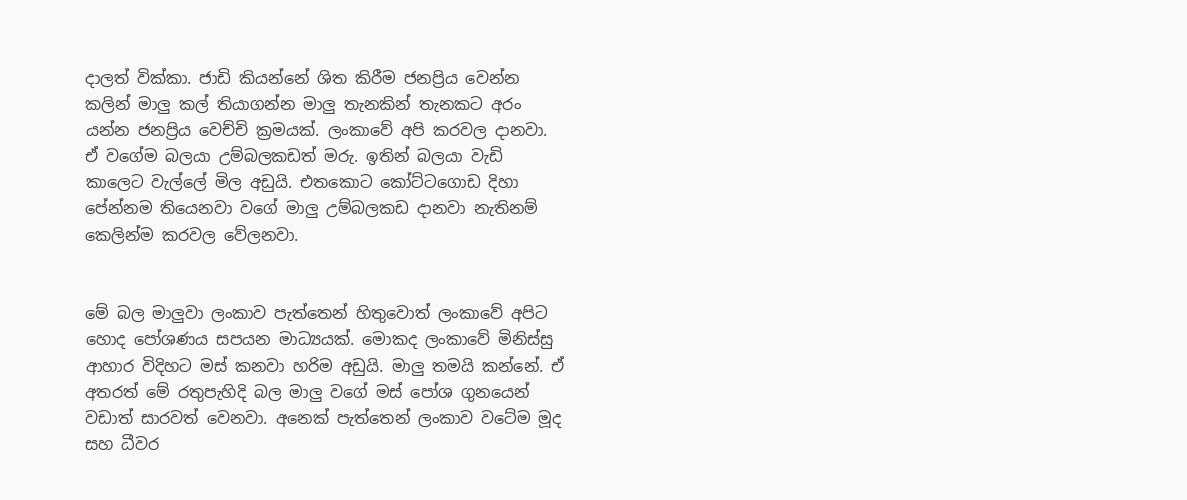දාලත් වික්කා. ජාඩි කියන්නේ ශිත කිරීම ජනප්‍රිය වෙන්න කලින් මාලු කල් තියාගන්න මාලු තැනකින් තැනකට අරං යන්න ජනප්‍රිය වෙච්චි ක්‍රමයක්. ලංකාවේ අපි කරවල දානවා. ඒ වගේම බලයා උම්බලකඩත් මරු. ඉතින් බලයා වැඩි කාලෙට වැල්ලේ මිල අඩුයි. එතකොට කෝට්ටගොඩ දිහා පේන්නම තියෙනවා වගේ මාලු උම්බලකඩ දානවා නැතිනම් කෙලින්ම කරවල වේලනවා.


මේ බල මාලුවා ලංකාව පැත්තෙන් හිතුවොත් ලංකාවේ අපිට හොද පෝශණය සපයන මාධ්‍යයක්. මොකද ලංකාවේ මිනිස්සු ආහාර විදිහට මස් කනවා හරිම අඩුයි. මාලු තමයි කන්නේ. ඒ අතරත් මේ රතුපැහිදි බල මාලු වගේ මස් පෝශ ගුනයෙන් වඩාත් සාරවත් වෙනවා. අනෙක් පැත්තෙන් ලංකාව වටේම මූද සහ ධීවර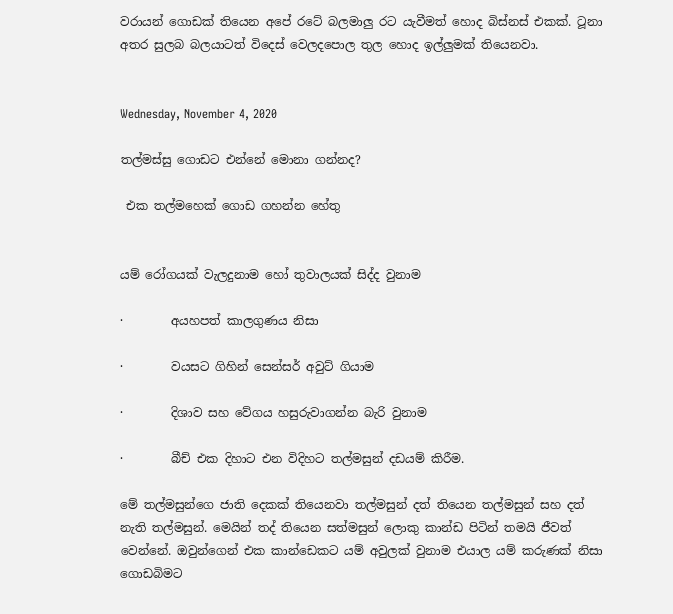වරායන් ගොඩක් තියෙන අපේ රටේ බලමාලු රට යැවීමත් හොද බිස්නස් එකක්. ටූනා අතර සුලබ බලයාටත් විදෙස් වෙලදපොල තුල හොද ඉල්ලුමක් තියෙනවා.


Wednesday, November 4, 2020

තල්මස්සු ගොඩට එන්නේ මොනා ගන්නද?

 එක තල්මහෙක් ගොඩ ගහන්න හේතු


යම් රෝගයක් වැලදුනාම හෝ තුවාලයක් සිද්ද වුනාම

·        අයහපත් කාලගුණය නිසා

·        වයසට ගිහින් සෙන්සර් අවුට් ගියාම

·        දිශාව සහ වේගය හසුරුවාගන්න බැරි වුනාම

·        බීච් එක දිහාට එන විදිහට තල්මසුන් දඩයම් කිරීම.

මේ තල්මසුන්ගෙ ජාති දෙකක් තියෙනවා තල්මසුන් දත් තියෙන තල්මසුන් සහ දත් නැති තල්මසුන්. මෙයින් තද් තියෙන සත්මසුන් ලොකු කාන්ඩ පිටින් තමයි ජීවත් වෙන්නේ. ඔවුන්ගෙන් එක කාන්ඩෙකට යම් අවුලක් වුනාම එයාල යම් කරුණක් නිසා ගොඩබිමට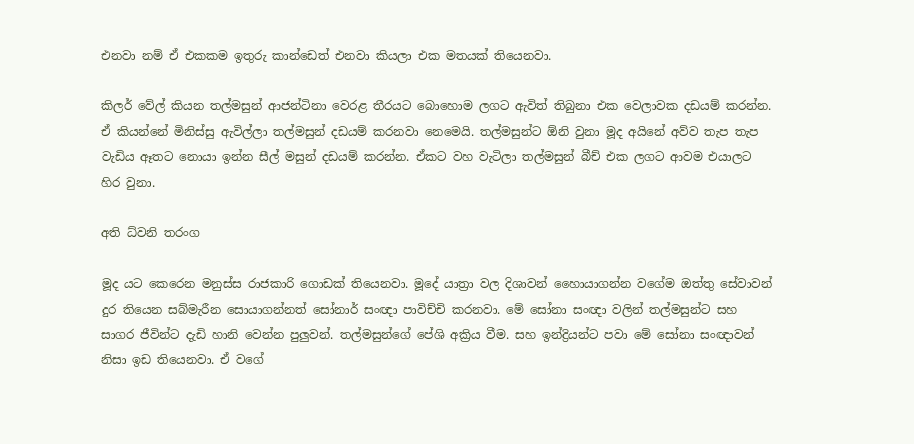එනවා නම් ඒ එකකම ඉතුරු කාන්ඩෙත් එනවා කියලා එක මතයක් තියෙනවා.

කිලර් වේල් කියන තල්මසුන් ආජන්ටිනා වෙරළ තීරයට බොහොම ලගට ඇවිත් තිබුනා එක වෙලාවක දඩයම් කරන්න. ඒ කියන්නේ මිනිස්සු ඇවිල්ලා තල්මසුන් දඩයම් කරනවා නෙමෙයි. තල්මසුන්ට ඕනි වුනා මූද අයිනේ අව්ව තැප තැප වැඩිය ඈතට නොයා ඉන්න සීල් මසුන් දඩයම් කරන්න. ඒකට වහ වැටිලා තල්මසුන් බීච් එක ලගට ආවම එයාලට හිර වුනා.

අති ධ්වනි තරංග

මූද යට කෙරෙන මනුස්ස රාජකාරි ගොඩක් තියෙනවා. මූදේ යාත්‍රා වල දිශාවන් හෛායාගන්න වගේම ඔත්තු සේවාවන් දුර තියෙන සබ්මැරීන සොයාගන්නත් සෝනාර් සංඥා පාවිච්චි කරනවා. මේ සෝනා සංඥා වලින් තල්මසුන්ට සහ සාගර ජීවින්ට දැඩි හානි වෙන්න පුලුවන්. තල්මසුන්ගේ පේශි අක්‍රිය වීම. සහ ඉන්ද්‍රියන්ට පවා මේ සෝනා සංඥාවන් නිසා ඉඩ තියෙනවා. ඒ වගේ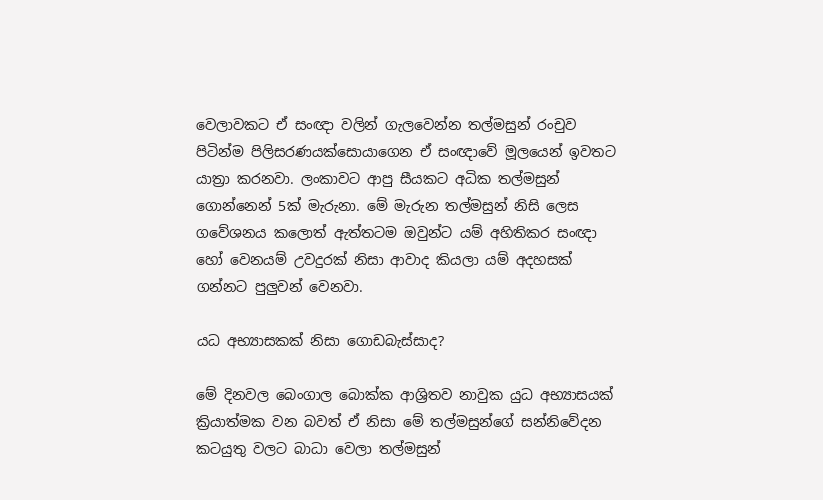වෙලාවකට ඒ සංඥා වලින් ගැලවෙන්න තල්මසුන් රංචුව පිටින්ම පිලිසරණයක්සොයාගෙන ඒ සංඥාවේ මූලයෙන් ඉවතට යාත්‍රා කරනවා. ලංකාවට ආපු සීයකට අධික තල්මසුන් ගොන්නෙන් 5ක් මැරුනා. මේ මැරුන තල්මසුන් නිසි ලෙස ගවේශනය කලොත් ඇත්තටම ඔවුන්ට යම් අහිතිකර සංඥා හෝ වෙනයම් උවදුරක් නිසා ආවාද කියලා යම් අදහසක් ගන්නට පුලුවන් වෙනවා.

යධ අභ්‍යාසකක් නිසා ගොඩබැස්සාද?

මේ දිනවල බෙංගාල බොක්ක ආශ්‍රිතව නාවුක යුධ අභ්‍යාසයක් ක්‍රියාත්මක වන බවත් ඒ නිසා මේ තල්මසුන්ගේ සන්නිවේදන කටයුතු වලට බාධා වෙලා තල්මසුන්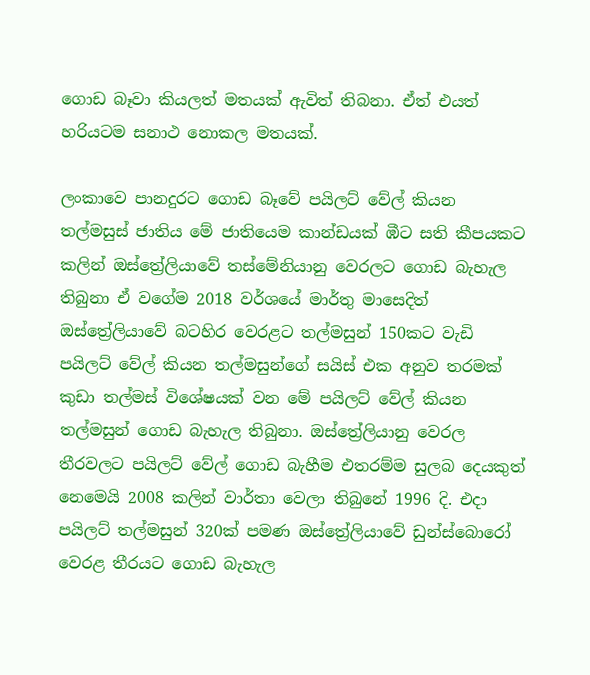ගොඩ බෑවා කියලත් මතයක් ඇවිත් තිබනා. ඒත් එයත් හරියටම සනාථ නොකල මතයක්.

ලංකාවෙ පානදුරට ගොඩ බෑවේ පයිලට් වේල් කියන තල්මසුස් ජාතිය මේ ජාතියෙම කාන්ඩයක් ඹීට සති කීපයකට කලින් ඔස්ත්‍රේලියාවේ තස්මේනියානු වෙරලට ගොඩ බැහැල තිබුනා ඒ වගේම 2018 වර්ශයේ මාර්තු මාසෙදිත් ඔස්ත්‍රේලියාවේ බටහිර වෙරළට තල්මසුන් 150කට වැඩි පයිලට් වේල් කියන තල්මසුන්ගේ සයිස් එක අනුව තරමක් කුඩා තල්මස් විශේෂයක් වන මේ පයිලට් වේල් කියන තල්මසුන් ගොඩ බැහැල තිබුනා. ඔස්ත්‍රේලියානු වෙරල තීරවලට පයිලට් වේල් ගොඩ බැහීම එතරම්ම සුලබ දෙයකුත් නෙමෙයි 2008 කලින් වාර්තා වෙලා තිබුනේ 1996 දි. එදා පයිලට් තල්මසුන් 320ක් පමණ ඔස්ත්‍රේලියාවේ ඩුන්ස්බොරෝ වෙරළ තීරයට ගොඩ බැහැල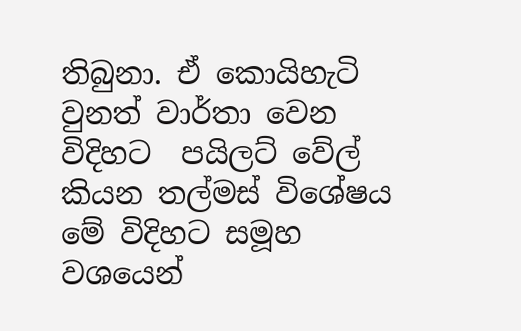තිබුනා. ඒ කොයිහැටි වුනත් වාර්තා වෙන විදිහට  පයිලට් වේල්  කියන තල්මස් විශේෂය මේ විදිහට සමූහ වශයෙන්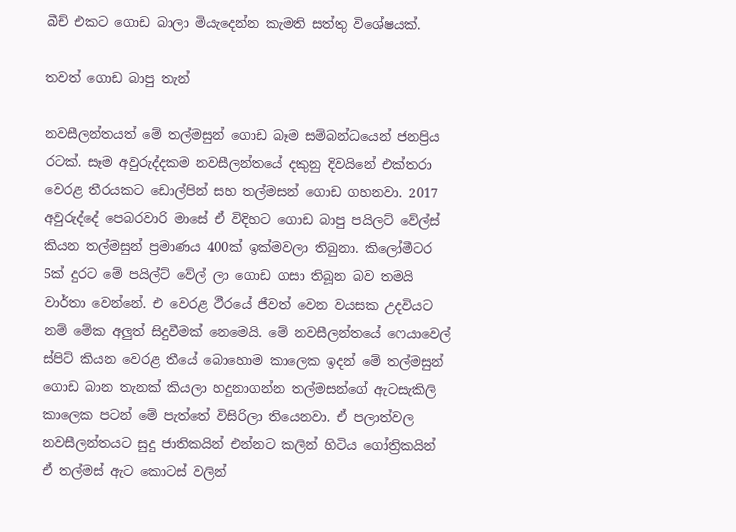බීච් එකට ගොඩ බාලා මියැදෙන්න කැමති සත්තු විශේෂයක්.

තවත් ගොඩ බාපු තැන්

නවසීලන්තයත් මේ තල්මසුන් ගොඩ බෑම සම්බන්ධයෙන් ජනප්‍රිය රටක්. සෑම අවුරුද්දකම නවසීලන්තයේ දකුනු දිවයිනේ එක්තරා වෙරළ තීරයකට ඩොල්පින් සහ තල්මසන් ගොඩ ගහනවා. 2017 අවුරුද්දේ පෙබරවාරි මාසේ ඒ විදිහට ගොඩ බාපු පයිලට් වේල්ස් කියන තල්මසුන් ප්‍රමාණය 400ක් ඉක්මවලා තිබුනා. කිලෝමීටර 5ක් දුරට මේ පයිල්ට් වේල් ලා ගොඩ ගසා තිබූන බව තමයි වාර්තා වෙන්නේ. එ වෙරළ ථීරයේ ජීවත් වෙන වයසක උදවියට නම් මේක අලුත් සිදුවීමක් නෙමෙයි. මේ නවසීලන්තයේ ෆෙයාවෙල් ස්පිට් කියන වෙරළ තීයේ බොහොම කාලෙක ඉදන් මේ තල්මසුන් ගොඩ බාන තැනක් කියලා හදුනාගන්න තල්මසන්ගේ ඇටසැකිලි කාලෙක පටන් මේ පැත්තේ විසිරිලා තියෙනවා. ඒ පලාත්වල නවසීලන්තයට සුදු ජාතිකයින් එන්නට කලින් හිටිය ගෝත්‍රිකයින් ඒ තල්මස් ඇට කොටස් වලින්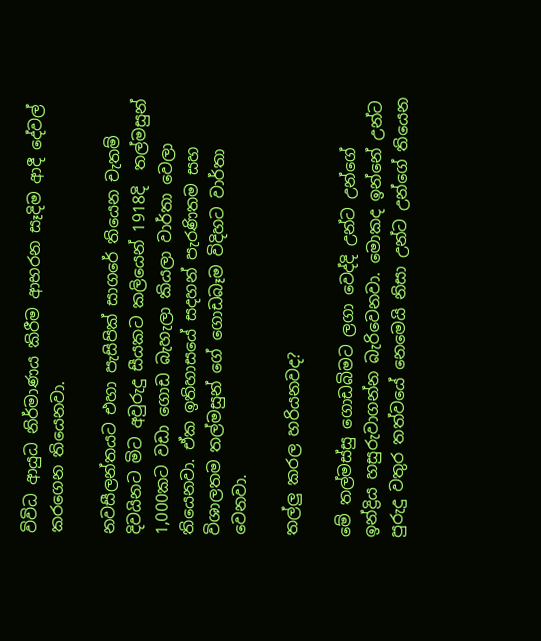විවිධ ආයුධ නිර්මාණය කිරීම ආභරන සෑදිම ආදී දේවල් කරගෙන තියෙනවා.

නවසීලන්තයට එහා පැසිපික් සාගරේ තියෙන චැතම් දිවයිනට මිට අවුරුදු සීයකට කලියෙන් 1918දි  තල්මසුන් 1,000කට වඩා ගොඩ බැහැලා කියලා වාර්තා වෙලා තියෙනවා. ඒක ඉතිහාසයේ සදහන් පැරණිතම සහ විශාලතම තල්මසුන් ගේ ගොඩබෑම විදිහට වාර්තා වෙනවා.

තල්ලු කරල හරියනවද?

මේ තල්මස්සු ගොඩබිමට ලගා වෙද්දි උන්ට උන්ගේ ඉන්ද්‍රිය හසුරුවාගන්න බැරිවෙනවා. මොකද ඉන්නේ උන්ට පුරුදු වතුර තත්වයේ නෙමෙයි නිසා උන්ට උන්ගේ තියෙන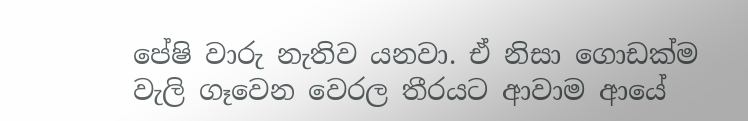පේෂි වාරු නැතිව යනවා. ඒ නිසා ගොඩක්ම වැලි ගෑවෙන වෙරල තීරයට ආවාම ආයේ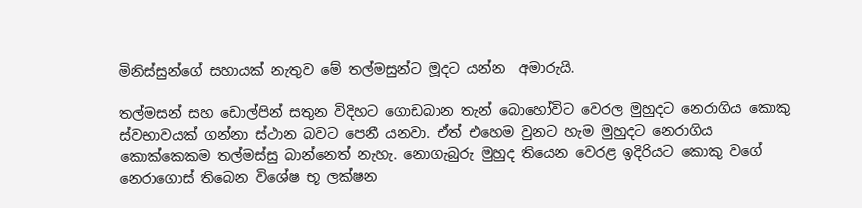මිනිස්සුන්ගේ සහායක් නැතුව මේ තල්මසුන්ට මූදට යන්න  අමාරුයි.

තල්මසන් සහ ඩොල්පින් සතුන විදිහට ගොඩබාන තැන් බොහෝවිට වෙරල මුහුදට නෙරාගිය කොකු ස්වභාවයක් ගන්නා ස්ථාන බවට පෙනී යනවා. ඒත් එහෙම වුනට හැම මුහුදට නෙරාගිය කොක්කෙකම තල්මස්සු බාන්නෙත් නැහැ. නොගැබුරු මුහුද තියෙන වෙරළ ඉදිරියට කොකු වගේ නෙරාගොස් තිබෙන විශේෂ භූ ලක්ෂන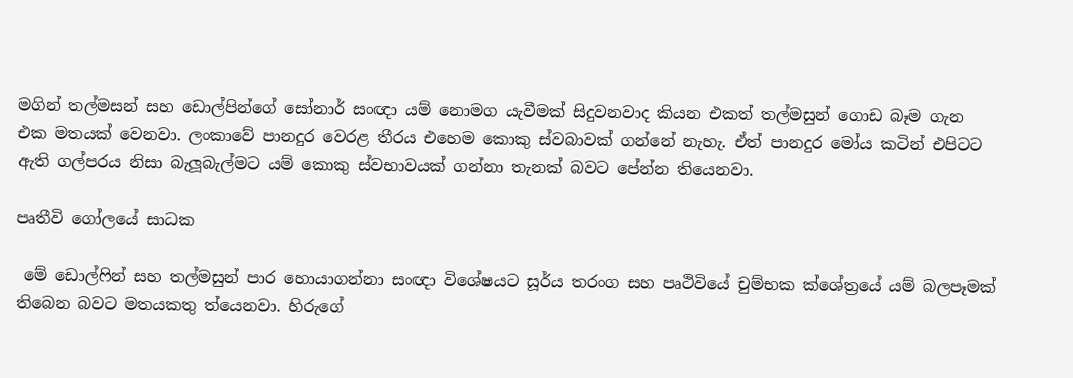මගින් තල්මසන් සහ ඩොල්පින්ගේ සෝනාර් සංඥා යම් නොමග යැවීමක් සිදුවනවාද කියන එකත් තල්මසුන් ගොඩ බෑම ගැන එක මතයක් වෙනවා. ලංකාවේ පානදුර වෙරළ තීරය එහෙම කොකු ස්වබාවක් ගන්නේ නැහැ. ඒත් පානදුර මෝය කටින් එපිටට ඇති ගල්පරය නිසා බැලූබැල්මට යම් කොකු ස්වභාවයක් ගන්නා තැනක් බවට පේන්න තියෙනවා.

පෘතීවි ගෝලයේ සාධක

 මේ ඩොල්ෆින් සහ තල්මසුන් පාර හොයාගන්නා සංඥා විශේෂයට සූර්ය තරංග සහ පෘථිවියේ චුම්භක ක්ශේත්‍රයේ යම් බලපෑමක් තිබෙන බවට මතයකතු ත්යෙනවා. හිරුගේ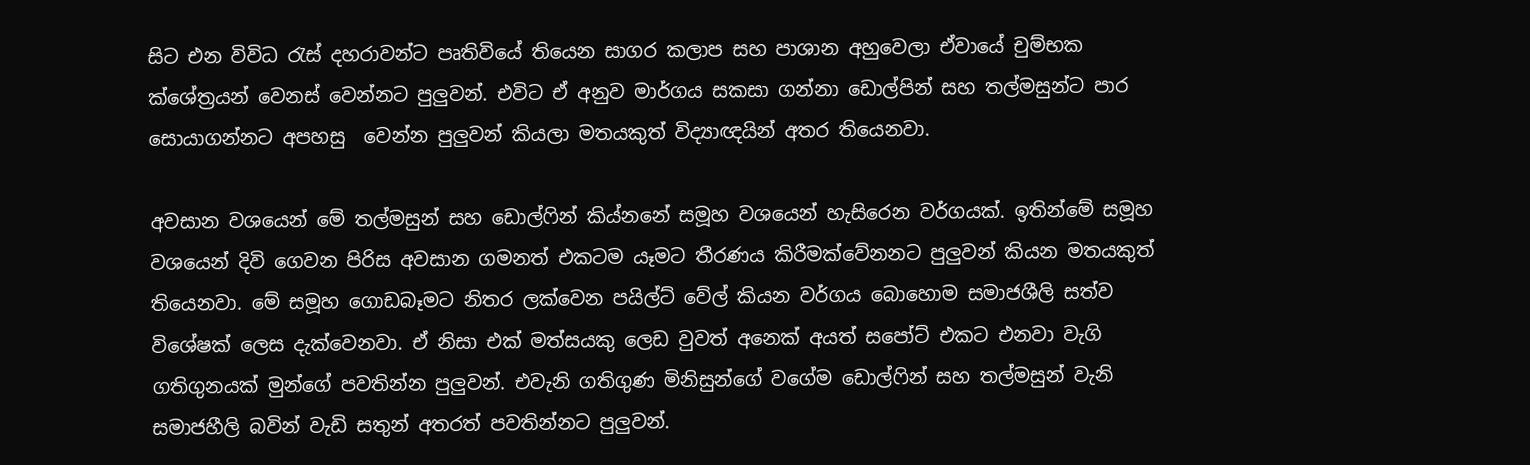සිට එන විවිධ රැස් දහරාවන්ට පෘතිවියේ තියෙන සාගර කලාප සහ පාශාන අහුවෙලා ඒවායේ චුම්භක ක්ශේත්‍රයන් වෙනස් වෙන්නට පුලුවන්. එවිට ඒ අනුව මාර්ගය සකසා ගන්නා ඩොල්පින් සහ තල්මසුන්ට පාර සොයාගන්නට අපහසු  වෙන්න පුලුවන් කියලා මතයකුත් විද්‍යාඥයින් අතර තියෙනවා.

අවසාන වශයෙන් මේ තල්මසුන් සහ ඩොල්ෆින් කිය්නනේ සමූහ වශයෙන් හැසිරෙන වර්ගයක්. ඉතින්මේ සමූහ වශයෙන් දිවි ගෙවන පිරිස අවසාන ගමනත් එකටම යෑමට තීරණය කිරීමක්වේනනට පුලුවන් කියන මතයකුත් තියෙනවා. මේ සමූහ ගොඩබෑමට නිතර ලක්වෙන පයිල්ට් වේල් කියන වර්ගය බොහොම සමාජශීලි සත්ව විශේෂක් ලෙස දැක්වෙනවා. ඒ නිසා එක් මත්සයකු ලෙඩ වුවත් අනෙක් අයත් සපෝට් එකට එනවා වැගි ගතිගුනයක් මුන්ගේ පවතින්න පුලුවන්. එවැනි ගතිගුණ මිනිසුන්ගේ වගේම ඩොල්ෆින් සහ තල්මසුන් වැනි සමාජහීලි බවින් වැඩි සතුන් අතරත් පවතින්නට පුලුවන්.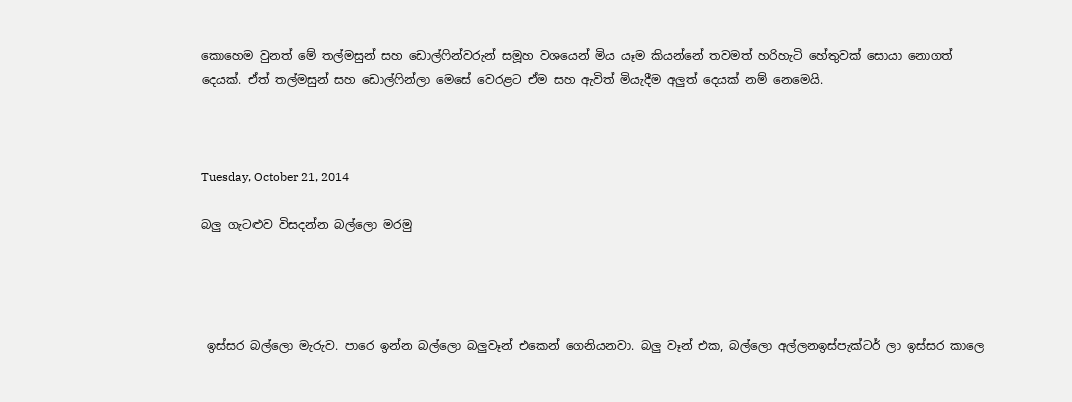කොහෙම වුනත් මේ තල්මසුන් සහ ඩොල්ෆින්වරුන් සමූහ වශයෙන් මිය යෑම කියන්නේ තවමත් හරිහැටි හේතුවක් සොයා නොගත් දෙයක්. ඒත් තල්මසුන් සහ ඩොල්ෆින්ලා මෙසේ වෙරළට ඒම සහ ඇවිත් මියැදීම අලුත් දෙයක් නම් නෙමෙයි.



Tuesday, October 21, 2014

බලු ගැටළුව විසදන්න බල්ලො මරමු




 ඉස්සර බල්ලො මැරුව. පාරෙ ඉන්න බල්ලො බලුවෑන් එකෙන් ගෙනියනවා. බලු වෑන් එක, බල්ලො අල්ලනඉස්පැක්ටර් ලා ඉස්සර කාලෙ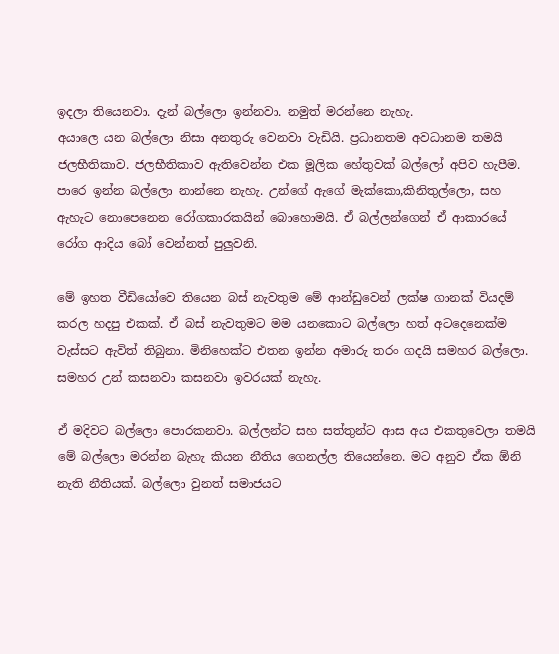ඉදලා තියෙනවා. දැන් බල්ලො ඉන්නවා. නමුත් මරන්නෙ නැහැ.
අයාලෙ යන බල්ලො නිසා අනතුරු වෙනවා වැඩියි. ප්‍රධානතම අවධානම තමයි ජලභීතිකාව. ජලභීතිකාව ඇතිවෙන්න එක මූලික හේතුවක් බල්ලෝ අපිව හැපීම. පාරෙ ඉන්න බල්ලො නාන්නෙ නැහැ. උන්ගේ ඇගේ මැක්කො,කිනිතුල්ලො, සහ ඇහැට නොපෙනෙන රෝගකාරකයින් බොහොමයි. ඒ බල්ලන්ගෙන් ඒ ආකාරයේ රෝග ආදිය බෝ වෙන්නත් පුලුවනි.

මේ ඉහත වීඩියෝවෙ තියෙන බස් නැවතුම මේ ආන්ඩුවෙන් ලක්ෂ ගානක් වියදම් කරල හදපු එකක්. ඒ බස් නැවතුමට මම යනකොට බල්ලො හත් අටදෙනෙක්ම වැස්සට ඇවිත් තිබුනා. මිනිහෙක්ට එතන ඉන්න අමාරු තරං ගදයි සමහර බල්ලො. සමහර උන් කසනවා කසනවා ඉවරයක් නැහැ.

ඒ මදිවට බල්ලො පොරකනවා. බල්ලන්ට සහ සත්තුන්ට ආස අය එකතුවෙලා තමයි මේ බල්ලො මරන්න බැහැ කියන නීතිය ගෙනල්ල තියෙන්නෙ. මට අනුව ඒක ඕනි නැති නීතියක්. බල්ලො වුනත් සමාජයට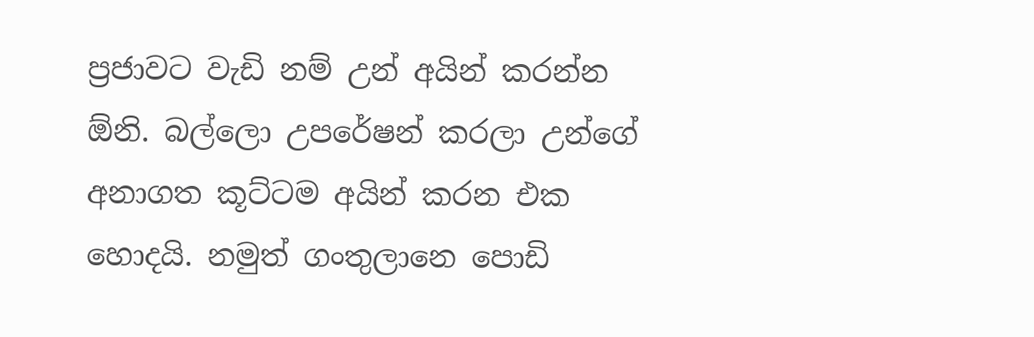ප්‍රජාවට වැඩි නම් උන් අයින් කරන්න ඕනි. බල්ලො උපරේෂන් කරලා උන්ගේ අනාගත කූට්ටම අයින් කරන එක හොදයි. නමුත් ගංතුලානෙ පොඩි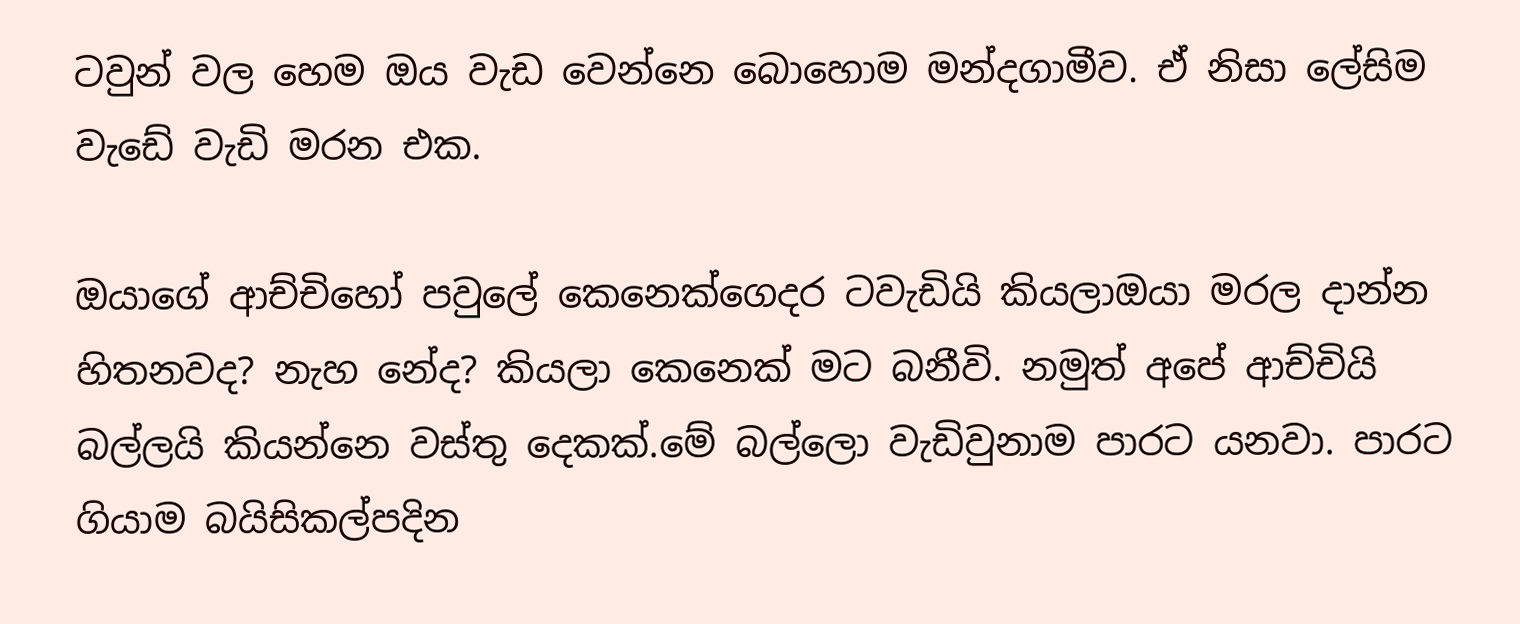ටවුන් වල හෙම ඔය වැඩ වෙන්නෙ බොහොම මන්දගාමීව. ඒ නිසා ලේසිම වැඩේ වැඩි මරන එක.

ඔයාගේ ආච්චිහෝ පවුලේ කෙනෙක්ගෙදර ටවැඩියි කියලාඔයා මරල දාන්න හිතනවද? නැහ නේද? කියලා කෙනෙක් මට බනීවි. නමුත් අපේ ආච්චියි බල්ලයි කියන්නෙ වස්තු දෙකක්.මේ බල්ලො වැඩිවුනාම පාරට යනවා. පාරට ගියාම බයිසිකල්පදින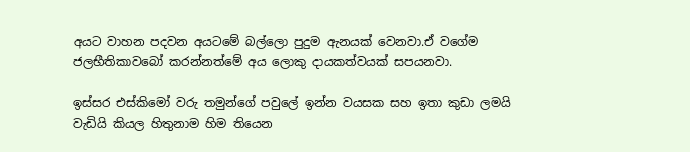අයට වාහන පදවන අයටමේ බල්ලො පුදුම ඇනයක් වෙනවා.ඒ වගේම ජලභීතිකාවබෝ කරන්නත්මේ අය ලොකු දායකත්වයක් සපයනවා.

ඉස්සර එස්කිමෝ වරු තමුන්ගේ පවුලේ ඉන්න වයසක සහ ඉතා කුඩා ලමයි වැඩියි කියල හිතුනාම හිම තියෙන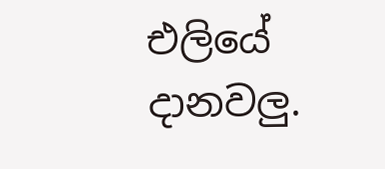එලියේ දානවලු.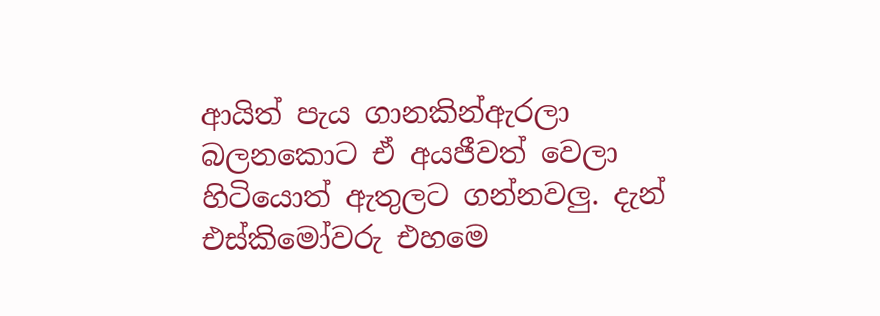ආයිත් පැය ගානකින්ඇරලා බලනකොට ඒ අයජීවත් වෙලා හිටියොත් ඇතුලට ගන්නවලු. දැන් එස්කිමෝවරු එහමෙ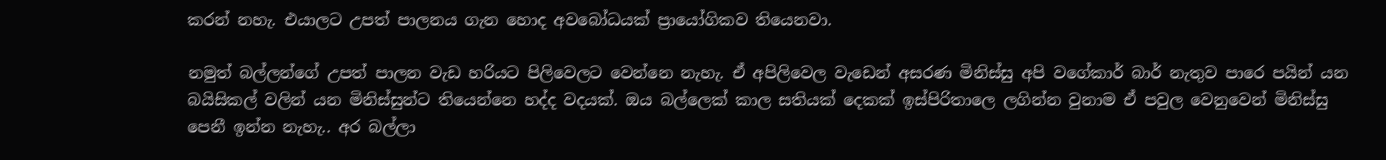කරන් නහැ. එයාලට උපත් පාලනය ගැන හොද අවබෝධයක් ප්‍රායෝගිකව තියෙනවා.

නමුත් බල්ලන්ගේ උපත් පාලන වැඩ හරියට පිලිවෙලට වෙන්නෙ නැහැ. ඒ අපිලිවෙල වැඩෙන් අසරණ මිනිස්සු අපි වගේකාර් බාර් නැතුව පාරෙ පයින් යන බයිසිකල් වලින් යන මිනිස්සුන්ට තියෙන්නෙ හද්ද වදයක්. ඔය බල්ලෙක් කාල සතියක් දෙකක් ඉස්පිරිතාලෙ ලගින්න වුනාම ඒ පවුල වෙනුවෙන් මිනිස්සු පෙනී ඉන්න නැහැ.. අර බල්ලා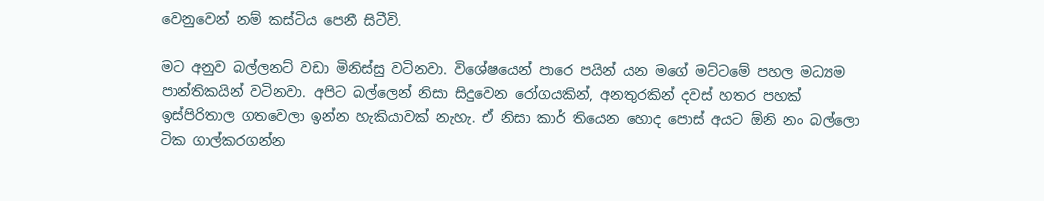වෙනුවෙන් නම් කස්ටිය පෙනී සිටීවි.

මට අනුව බල්ලනට් වඩා මිනිස්සු වටිනවා. විශේෂයෙන් පාරෙ පයින් යන මගේ මට්ටමේ පහල මධ්‍යම පාන්තිකයින් වටිනවා. අපිට බල්ලෙන් නිසා සිදුවෙන රෝගයකින්, අනතුරකින් දවස් හතර පහක් ඉස්පිරිතාල ගතවෙලා ඉන්න හැකියාවක් නැහැ. ඒ නිසා කාර් තියෙන හොද පොස් අයට ඕනි නං බල්ලො ටික ගාල්කරගන්න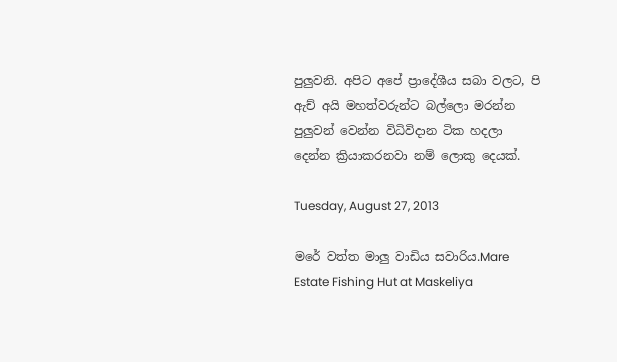පුලුවනි. අපිට අපේ ප්‍රාදේශීය සබා වලට, පි ඇච් අයි මහත්වරුන්ට බල්ලො මරන්න පුලුවන් වෙන්න විධිවිදාන ටික හදලා දෙන්න ක්‍රියාකරනවා නම් ලොකු දෙයක්.

Tuesday, August 27, 2013

මරේ වත්ත මාලු වාඩිය සවාරිය.Mare Estate Fishing Hut at Maskeliya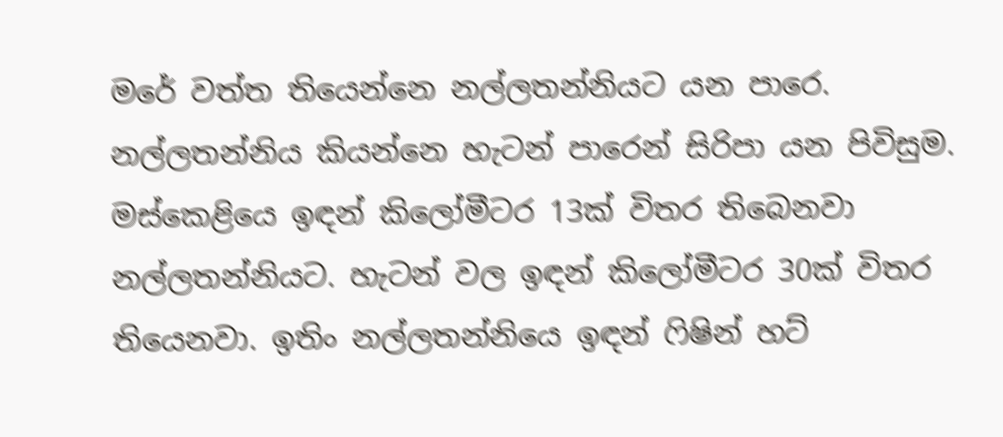මරේ වත්ත තියෙන්නෙ නල්ලතන්නියට යන පාරෙ. නල්ලතන්නිය කියන්නෙ හැටන් පාරෙන් සිරිපා යන පිවිසුම. මස්කෙළියෙ ඉඳන් කිලෝමීටර 13ක් විතර තිබෙනවා නල්ලතන්නියට. හැටන් වල ඉඳන් කිලෝමීටර 30ක් විතර තියෙනවා. ඉතිං නල්ලතන්නියෙ ඉඳන් ෆිෂින් හට්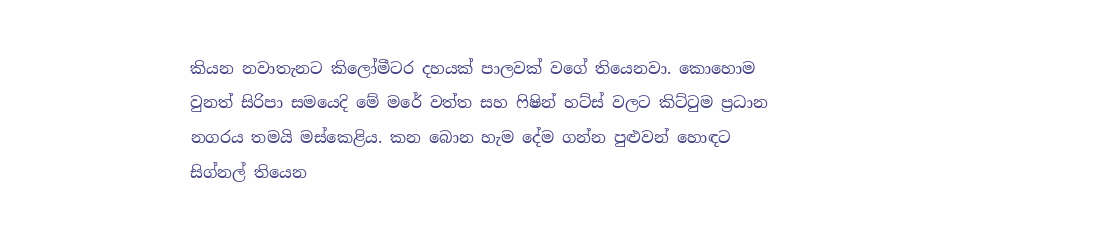කියන නවාතැනට කිලෝමීටර දහයක් පාලවක් වගේ තියෙනවා. කොහොම වුනත් සිරිපා සමයෙදි මේ මරේ වත්ත සහ ෆිෂින් හට්ස් වලට කිට්ටුම ප්‍රධාන නගරය තමයි මස්කෙළිය. කන බොන හැම දේම ගන්න පුළුවන් හොඳට සිග්නල් තියෙන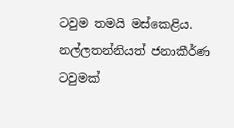ටවුම තමයි මස්කෙළිය. නල්ලතන්නියත් ජනාකීර්ණ ටවුමක්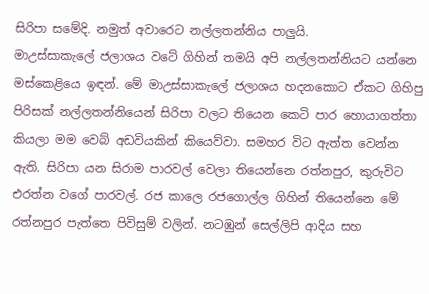සිරිපා සමේදි. නමුත් අවාරෙට නල්ලතන්නිය පාලුයි.
මාඋස්සාකැලේ ජලාශය වටේ ගිහින් තමයි අපි නල්ලතන්නියට යන්නෙ මස්කෙළියෙ ඉඳන්. මේ මාඋස්සාකැලේ ජලාශය හදනකොට ඒකට ගිහිපු පිරිසක් නල්ලතන්නියෙන් සිරිපා වලට තියෙන කෙටි පාර හොයාගත්තා කියලා මම වෙබ් අඩවියකින් කියෙව්වා. සමහර විට ඇත්ත වෙන්න ඇති. සිරිපා යන සිරාම පාරවල් වෙලා තියෙන්නෙ රත්නපුර, කුරුවිට එරත්න වගේ පාරවල්. රජ කාලෙ රජගොල්ල ගිහින් තියෙන්නෙ මේ රත්නපුර පැත්තෙ පිවිසුම් වලින්. නටඹුන් සෙල්ලිපි ආදිය සහ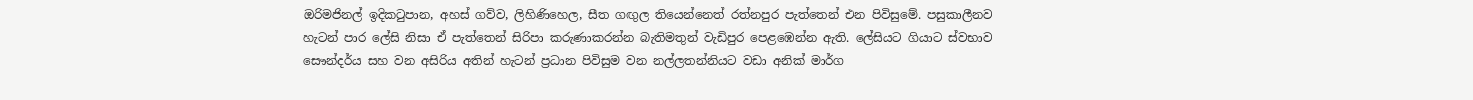ඔරිමජිනල් ඉදිකටුපාන, අහස් ගව්ව, ලිහිණිහෙල, සීත ගඟුල තියෙන්නෙත් රත්නපුර පැත්තෙන් එන පිවිසුමේ. පසුකාලීනව හැටන් පාර ලේසි නිසා ඒ පැත්තෙන් සිරිපා කරුණාකරන්න බැතිමතුන් වැඩිපුර පෙළඹෙන්න ඇති. ලේසියට ගියාට ස්වභාව සෞන්දර්ය සහ වන අසිරිය අතින් හැටන් ප්‍රධාන පිවිසුම වන නල්ලතන්නියට වඩා අනික් මාර්ග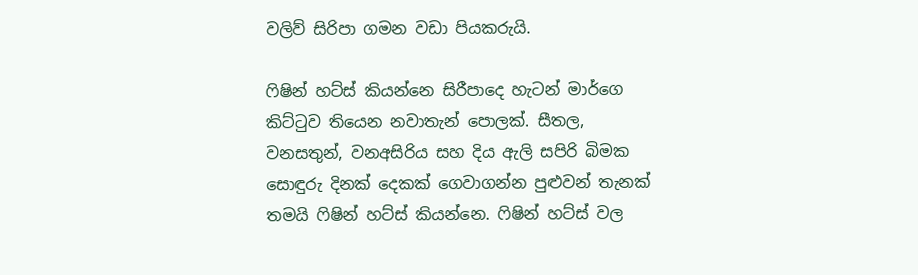වලිව් සිරිපා ගමන වඩා පියකරුයි.

ෆිෂින් හට්ස් කියන්නෙ සිරීපාදෙ හැටන් මාර්ගෙ කිට්ටුව තියෙන නවාතැන් පොලක්. සීතල, වනසතුන්, වනඅසිරිය සහ දිය ඇලි සපිරි බිමක සොඳුරු දිනක් දෙකක් ගෙවාගන්න පුළුවන් තැනක් තමයි ෆිෂින් හට්ස් කියන්නෙ. ෆිෂින් හට්ස් වල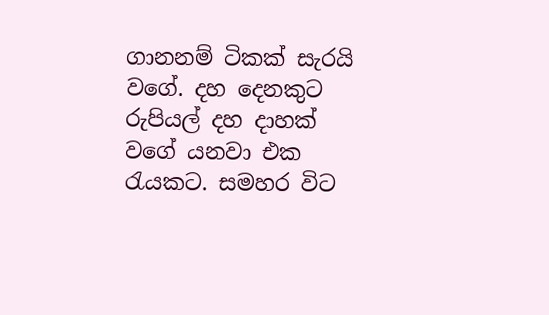ගානනම් ටිකක් සැරයි වගේ. දහ දෙනකුට රුපියල් දහ දාහක් වගේ යනවා එක රැයකට. සමහර විට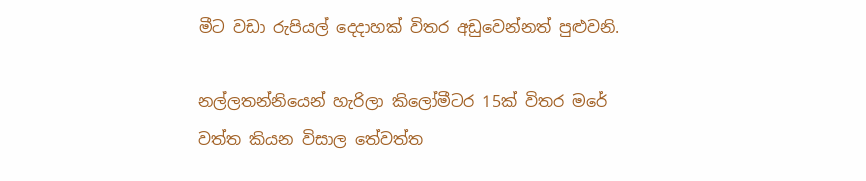මීට වඩා රුපියල් දෙදාහක් විතර අඩුවෙන්නත් පුළුවනි.

නල්ලතන්නියෙන් හැරිලා කිලෝමීටර 15ක් විතර මරේ වත්ත කියන විසාල තේවත්ත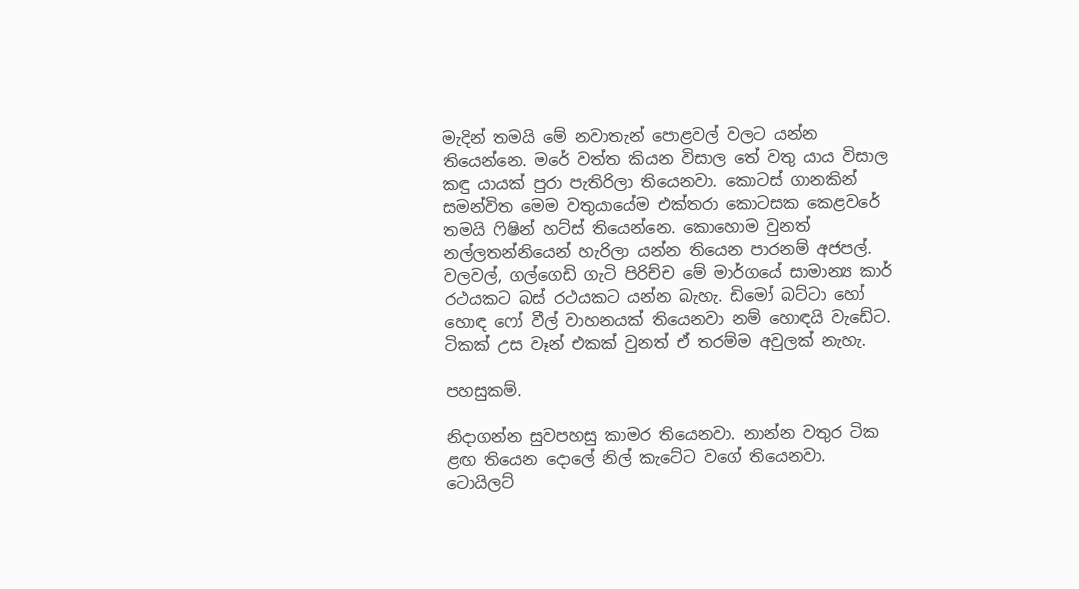මැදින් තමයි මේ නවාතැන් පොළවල් වලට යන්න තියෙන්නෙ. මරේ වත්ත කියන විසාල තේ වතු යාය විසාල කඳු යායක් පුරා පැතිරිලා තියෙනවා. කොටස් ගානකින් සමන්විත මෙම වතුයායේම එක්තරා කොටසක කෙළවරේ තමයි ෆිෂින් හට්ස් තියෙන්නෙ. කොහොම වුනත් නල්ලතන්නියෙන් හැරිලා යන්න තියෙන පාරනම් අජපල්. වලවල්, ගල්ගෙඩි ගැටි පිරිච්ච මේ මාර්ගයේ සාමාන්‍ය කාර් රථයකට බස් රථයකට යන්න බැහැ. ඩිමෝ බට්ටා හෝ හොඳ ෆෝ වීල් වාහනයක් තියෙනවා නම් හොඳයි වැඩේට. ටිකක් උස වෑන් එකක් වුනත් ඒ තරම්ම අවුලක් නැහැ.

පහසුකම්.

නිදාගන්න සුවපහසු කාමර තියෙනවා. නාන්න වතුර ටික ළඟ තියෙන දොලේ නිල් කැටේට වගේ තියෙනවා. ටොයිලට්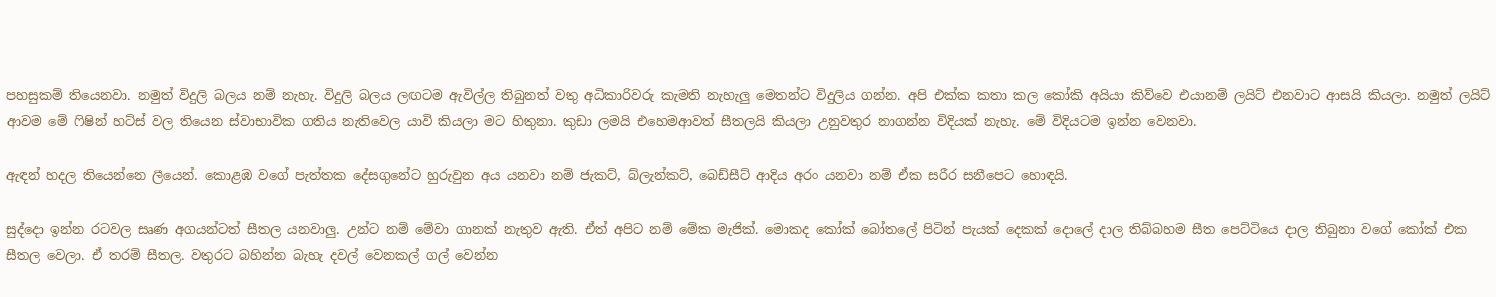පහසුකම් තියෙනවා. නමුත් විදුලි බලය නම් නැහැ. විදුලි බලය ලඟටම ඇවිල්ල තිබුනත් වතු අධිකාරිවරු කැමති නැහැලු මෙතන්ට විදුලිය ගන්න. අපි එක්ක කතා කල කෝකි අයියා කිව්වෙ එයානම් ලයිට් එනවාට ආසයි කියලා. නමුත් ලයිට් ආවම මේ ෆිෂින් හට්ස් වල තියෙන ස්වාභාවික ගතිය නැතිවෙල යාවි කියලා මට හිතුනා. කුඩා ලමයි එහෙමආවත් සීතලයි කියලා උනුවතුර නාගන්න විදියක් නැහැ. මේ විදියටම ඉන්න වෙනවා.

ඇඳන් හදල තියෙන්නෙ ලීයෙන්. කොළඹ වගේ පැත්තක දේසගුනේට හුරුවුන අය යනවා නම් ජැකට්, බ්ලැන්කට්, බෙඩ්සීට් ආදිය අරං යනවා නම් ඒක සරීර සනීපෙට හොඳයි.

සුද්දො ඉන්න රටවල සෘණ අගයන්ටත් සීතල යනවාලු. උන්ට නම් මේවා ගානක් නැතුව ඇති. ඒත් අපිට නම් මේක මැජික්. මොකද කෝක් බෝතලේ පිටින් පැයක් දෙකක් දොලේ දාල තිබ්බහම සීත පෙට්ටියෙ දාල තිබුනා වගේ කෝක් එක සීතල වෙලා. ඒ තරම් සීතල. වතුරට බහින්න බැහැ දවල් වෙනකල් ගල් වෙන්න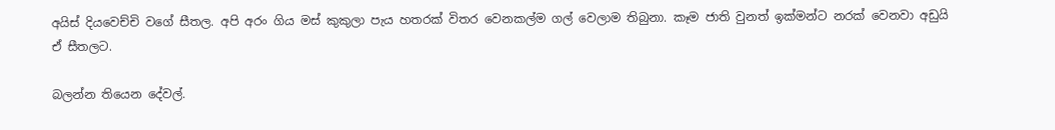අයිස් දියවෙච්චි වගේ සීතල. අපි අරං ගිය මස් කුකුලා පැය හතරක් විතර වෙනකල්ම ගල් වෙලාම තිබුනා. කෑම ජාති වුනත් ඉක්මන්ට නරක් වෙනවා අඩුයි ඒ සීතලට.

බලන්න තියෙන දේවල්.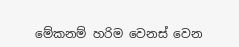මේකනම් හරිම වෙනස් වෙන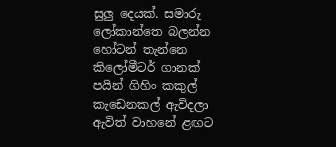සුලු දෙයක්. සමාරු ලෝකාන්තෙ බලන්න හෝටන් තැන්නෙ කිලෝමීටර් ගානක් පයින් ගිහිං කකුල් කැඩෙනකල් ඇවිදලා ඇවිත් වාහනේ ළඟට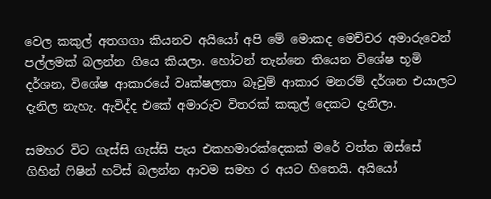වෙල කකුල් අතගගා කියනව අයියෝ අපි මේ මොකද මෙච්චර අමාරුවෙන් පල්ලමක් බලන්න ගියෙ කියලා. හෝටන් තැන්නෙ තියෙන විශේෂ භූමි දර්ශන, විශේෂ ආකාරයේ වෘක්ෂලතා බෑවුම් ආකාර මනරම් දර්ශන එයාලට දැනිල නැහැ. ඇවිද්ද එකේ අමාරුව විතරක් කකුල් දෙකට දැනිලා.

සමහර විට ගැස්සි ගැස්සි පැය එකහමාරක්දෙකක් මරේ වත්ත ඔස්සේ ගිහින් ෆිෂින් හට්ස් බලන්න ආවම සමහ ර අයට හිතෙයි. අයියෝ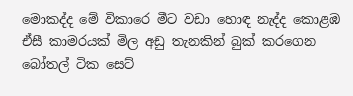මොකද්ද මේ විකාරෙ මීට වඩා හොඳ නැද්ද කොළඹ ඒසී කාමරයක් මිල අඩු තැනකින් බුක් කරගෙන බෝතල් ටික සෙට්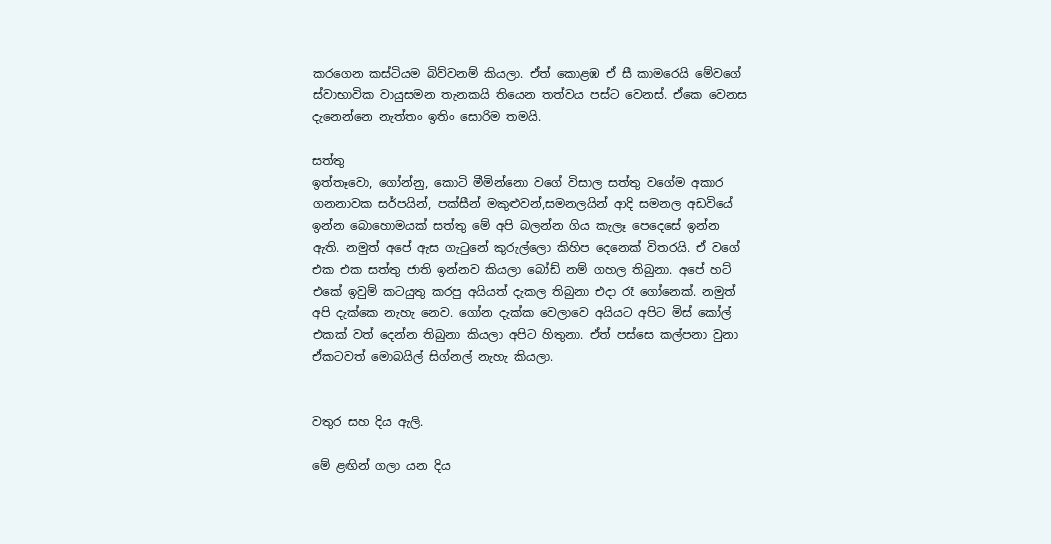කරගෙන කස්ටියම බිව්වනම් කියලා. ඒත් කොළඹ ඒ සී කාමරෙයි මේවගේ ස්වාභාවික වායුසමන තැනකයි තියෙන තත්වය පස්ට වෙනස්. ඒකෙ වෙනස දැනෙන්නෙ නැත්තං ඉතිං සොරිම තමයි.

සත්තු
ඉත්තෑවො, ගෝන්නු, කොටි මීමින්නො වගේ විසාල සත්තු වගේම අකාර ගනනාවක සර්පයින්, පක්සීන් මකුළුවන්,සමනලයින් ආදි සමනල අඩවියේ ඉන්න බොහොමයක් සත්තු මේ අපි බලන්න ගිය කැලෑ පෙදෙසේ ඉන්න ඇති. නමුත් අපේ ඇස ගැටුනේ කුරුල්ලො කිහිප දෙනෙක් විතරයි. ඒ වගේ එක එක සත්තු ජාති ඉන්නව කියලා බෝඩ් නම් ගහල තිබුනා. අපේ හට් එකේ ඉවුම් කටයුතු කරපු අයියත් දැකල තිබුනා එදා රෑ ගෝනෙක්. නමුත් අපි දැක්කෙ නැහැ නෙව. ගෝන දැක්ක වෙලාවෙ අයියට අපිට මිස් කෝල් එකක් වත් දෙන්න තිබුනා කියලා අපිට හිතුනා. ඒත් පස්සෙ කල්පනා වුනා ඒකටවත් මොබයිල් සිග්නල් නැහැ කියලා.


වතුර සහ දිය ඇලි.

මේ ළඟින් ගලා යන දිය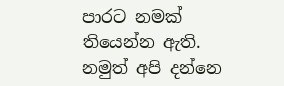පාරට නමක් තියෙන්න ඇති. නමුත් අපි දන්නෙ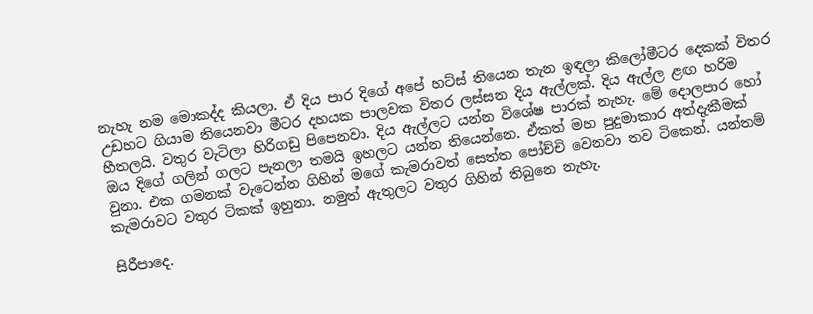නැහැ නම මොකද්ද කියලා. ඒ දිය පාර දිගේ අපේ හට්ස් තියෙන තැන ඉඳලා කිලෝමීටර දෙකක් විතර උඩහට ගියාම තියෙනවා මීටර දහයක පාලවක විතර ලස්සන දිය ඇල්ලක්. දිය ඇල්ල ළඟ හරිම හීතලයි. වතුර වැටිලා හිරිගඩු පිපෙනවා. දිය ඇල්ලට යන්න විශේෂ පාරක් නැහැ. මේ දොලපාර හෝ ඔය දිගේ ගලින් ගලට පැනලා තමයි ඉහලට යන්න තියෙන්නෙ. ඒකත් මහ පුදුමාකාර අත්දැකීමක් වුනා. එක ගමනක් වැටෙන්න ගිහින් මගේ කැමරාවත් සෙත්ත පෝච්චි වෙනවා තව ටිකෙන්. යන්තම් කැමරාවට වතුර ටිකක් ඉහුනා. නමුත් ඇතුලට වතුර ගිහින් තිබුනෙ නැහැ.

සිරීපාදෙ.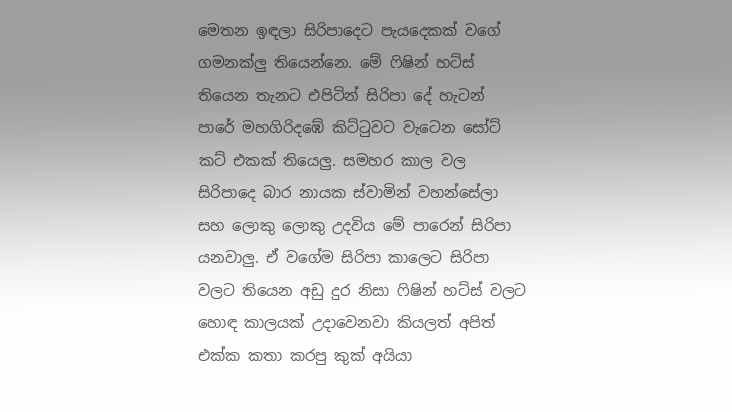මෙතන ඉඳලා සිරිපාදෙට පැයදෙකක් වගේ ගමනක්ලු තියෙන්නෙ. මේ ෆිෂින් හට්ස් තියෙන තැනට එපිටින් සිරිපා දේ හැටන් පාරේ මහගිරිදඹේ කිට්ටුවට වැටෙන සෝට් කට් එකක් තියෙලු. සමහර කාල වල සිරිපාදෙ බාර නායක ස්වාමින් වහන්සේලා සහ ලොකු ලොකු උදවිය මේ පාරෙන් සිරිපා යනවාලු. ඒ වගේම සිරිපා කාලෙට සිරිපා වලට තියෙන අඩු දුර නිසා ෆිෂින් හට්ස් වලට හොඳ කාලයක් උදාවෙනවා කියලත් අපිත් එක්ක කතා කරපු කුක් අයියා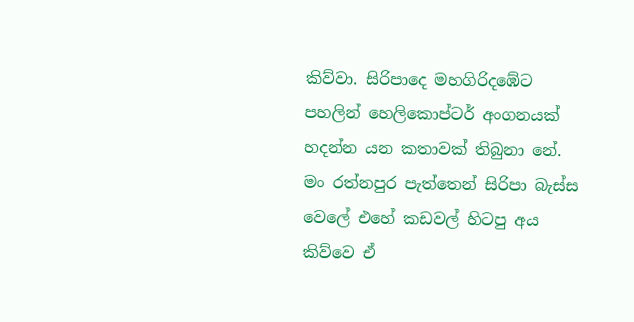කිව්වා. සිරිපාදෙ මහගිරිදඹේට පහලින් හෙලිකොප්ටර් අංගනයක් හදන්න යන කතාවක් තිබුනා නේ. මං රත්නපුර පැත්තෙන් සිරිපා බැස්ස වෙලේ එහේ කඩවල් හිටපු අය කිව්වෙ ඒ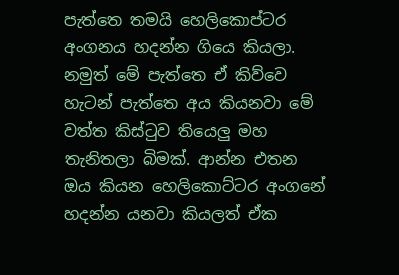පැත්තෙ තමයි හෙලිකොප්ටර අංගනය හදන්න ගියෙ කියලා. නමුත් මේ පැත්තෙ ඒ කිව්වෙ හැටන් පැත්තෙ අය කියනවා මේ වත්ත කිස්ටුව තියෙලු මහ තැනිතලා බිමක්. ආන්න එතන ඔය කියන හෙලිකොට්ටර අංගනේ හදන්න යනවා කියලත් ඒක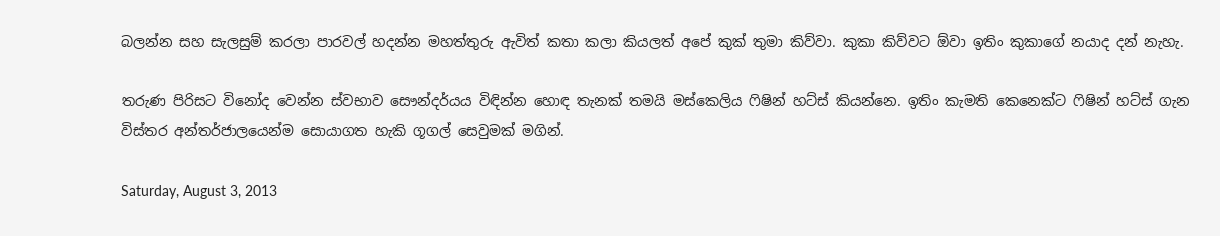බලන්න සහ සැලසුම් කරලා පාරවල් හදන්න මහත්තුරු ඇවිත් කතා කලා කියලත් අපේ කුක් තුමා කිව්වා. කුකා කිව්වට ඕවා ඉතිං කුකාගේ නයාද දන් නැහැ.

තරුණ පිරිසට විනෝද වෙන්න ස්වභාව සෞන්දර්යය විඳින්න හොඳ තැනක් තමයි මස්කෙලිය ෆිෂින් හට්ස් කියන්නෙ. ඉතිං කැමති කෙනෙක්ට ෆිෂින් හට්ස් ගැන විස්තර අන්තර්ජාලයෙන්ම සොයාගත හැකි ගූගල් සෙවුමක් මගින්.

Saturday, August 3, 2013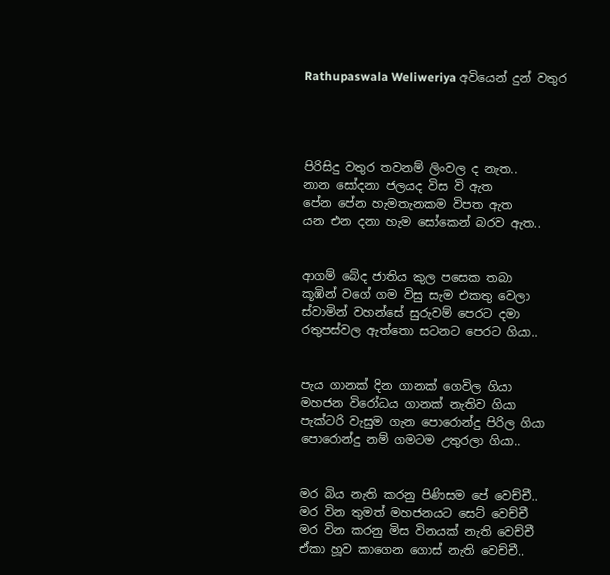Rathupaswala Weliweriya අවියෙන් දුන් වතුර




පිරිසිදු වතුර තවනම් ලිංවල ද නැත..
නාන සෝදනා ජලයද විස වි ඇත
පේන පේන හැමතැනකම විපත ඇත
යන එන දනා හැම සෝකෙන් බරව ඇත..


ආගම් බේද ජාතිය කුල පසෙක තබා
කූඹින් වගේ ගම විසු සැම එකතු වෙලා
ස්වාමින් වහන්සේ සුරුවම් පෙරට දමා
රතුපස්වල ඇත්තො සටනට පෙරට ගියා..


පැය ගානක් දින ගානක් ගෙවිල ගියා
මහජන විරෝධය ගානක් නැතිව ගියා
පැක්ටරි වැසුම ගැන පොරොන්දු පිරිල ගියා
පොරොන්දු නම් ගමටම උතුරලා ගියා..


මර බිය නැති කරනු පිණිසම පේ වෙච්චී..
මර වින තුමත් මහජනයට සෙට් වෙච්චී
මර වින කරනු මිස විනයක් නැති වෙච්චී
ඒකා හූව කාගෙන ගොස් නැති වෙච්චී..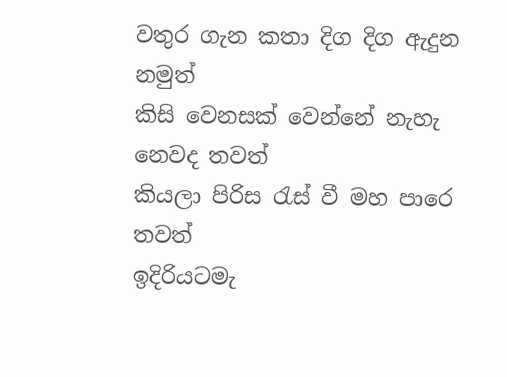වතුර ගැන කතා දිග දිග ඇදුන නමුත්
කිසි වෙනසක් වෙන්නේ නැහැ නෙවද තවත්
කියලා පිරිස රැස් වී මහ පාරෙ තවත්
ඉදිරියටමැ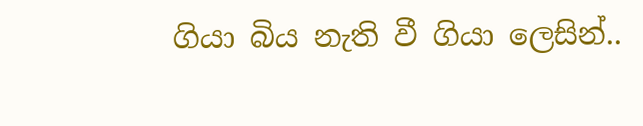ගියා බිය නැති වී ගියා ලෙසින්..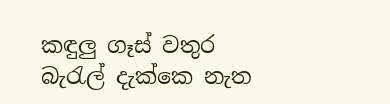කඳුලු ගෑස් වතුර බැරැල් දැක්කෙ නැත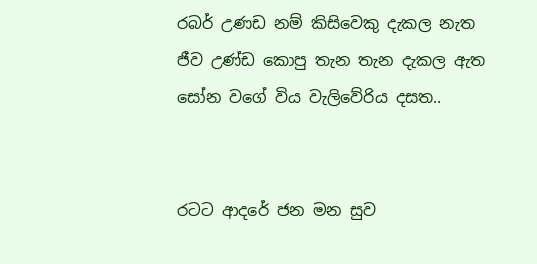රබර් උණඩ නම් කිසිවෙකු දැකල නැත
ජීව උණ්ඩ කොපු තැන තැන දැකල ඇත
සෝන වගේ විය වැලිවේරිය දසත..


රටට ආදරේ ජන මන සුව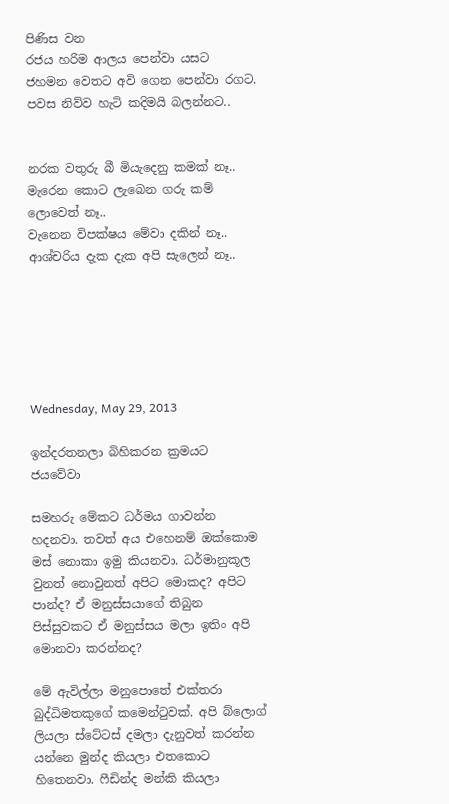පිණිස වන
රජය හරිම ආලය පෙන්වා යසට
ජහමන වෙතට අවි ගෙන පෙන්වා රගට.
පවස නිව්ව හැටි කදිමයි බලන්නට..


නරක වතුරු බී මියැදෙනු කමක් නෑ..
මැරෙන කොට ලැබෙන ගරු කම් ලොවෙත් නෑ..
වැනෙන විපක්ෂය මේවා දකින් නෑ..
ආශ්චරිය දැක දැක අපි සැලෙන් නෑ..






Wednesday, May 29, 2013

ඉන්දරතනලා බිහිකරන ක්‍රමයට ජයවේවා

සමහරු මේකට ධර්මය ගාවන්න හදනවා. තවත් අය එහෙනම් ඔක්කොම මස් නොකා ඉමු කියනවා. ධර්මානුකූල වුනත් නොවුනත් අපිට මොකද? අපිට පාන්ද? ඒ මනුස්සයාගේ තිබුන පිස්සුවකට ඒ මනුස්සය මලා ඉතිං අපි මොනවා කරන්නද?

මේ ඇවිල්ලා මනුපොතේ එක්තරා බුද්ධිමතකුගේ කමෙන්ටුවක්. අපි බ්ලොග් ලියලා ස්ටේටස් දමලා දැනුවත් කරන්න යන්නෙ මුන්ද කියලා එතකොට හිතෙනවා. ෆීඩින්ද මන්කි කියලා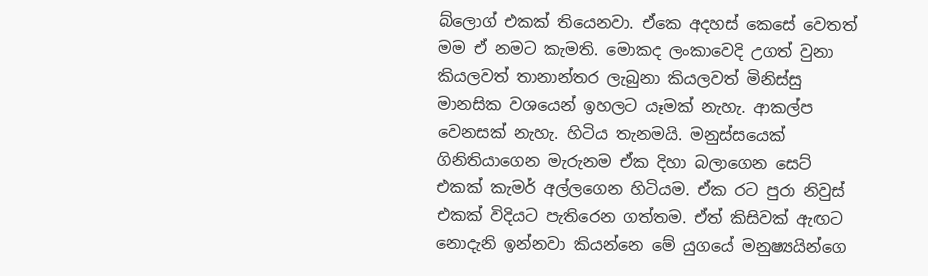බ්ලොග් එකක් තියෙනවා. ඒකෙ අදහස් කෙසේ වෙතත් මම ඒ නමට කැමති. මොකද ලංකාවෙදි උගත් වුනා කියලවත් තානාන්තර ලැබුනා කියලවත් මිනිස්සු මානසික වශයෙන් ඉහලට යෑමක් නැහැ. ආකල්ප වෙනසක් නැහැ. හිටිය තැනමයි. මනුස්සයෙක් ගිනිතියාගෙන මැරුනම ඒක දිහා බලාගෙන සෙට් එකක් කැමර් අල්ලගෙන හිටියම. ඒක රට පුරා නිවුස් එකක් විදියට පැතිරෙන ගත්තම. ඒත් කිසිවක් ඇඟට නොදැනි ඉන්නවා කියන්නෙ මේ යුගයේ මනුෂ්‍යයින්ගෙ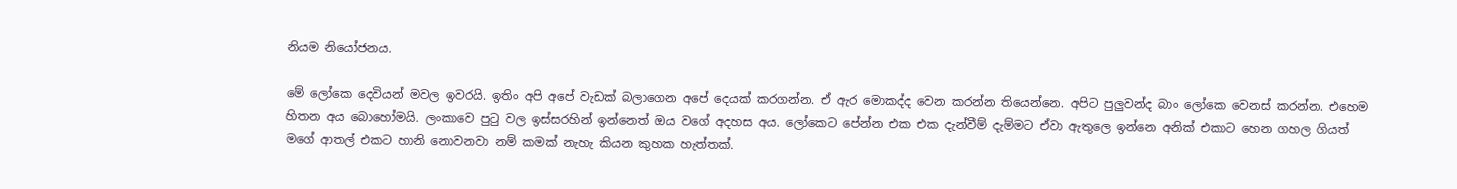නියම නියෝජනය.

මේ ලෝකෙ දෙවියන් මවල ඉවරයි. ඉතිං අපි අපේ වැඩක් බලාගෙන අපේ දෙයක් කරගන්න. ඒ ඇර මොකද්ද වෙන කරන්න තියෙන්නෙ. අපිට පුලුවන්ද බාං ලෝකෙ වෙනස් කරන්න. එහෙම හිතන අය බොහෝමයි. ලංකාවෙ පුටු වල ඉස්සරහින් ඉන්නෙත් ඔය වගේ අදහස අය. ලෝකෙට පේන්න එක එක දැන්වීම් දැම්මට ඒවා ඇතුලෙ ඉන්නෙ අනික් එකාට හෙන ගහල ගියත් මගේ ආතල් එකට හානි නොවනවා නම් කමක් නැහැ කියන කුහක හැත්තක්.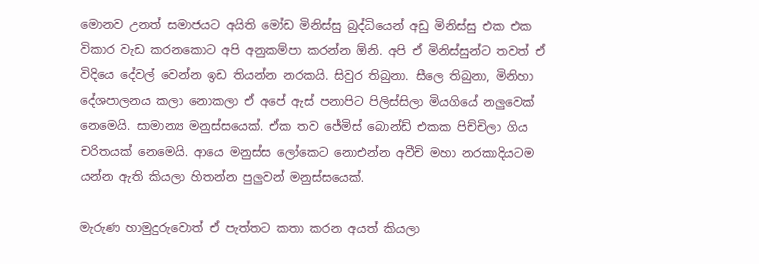මොනව උනත් සමාජයට අයිති මෝඩ මිනිස්සු බුද්ධියෙන් අඩු මිනිස්සු එක එක විකාර වැඩ කරනකොට අපි අනුකම්පා කරන්න ඕනි. අපි ඒ මිනිස්සුන්ට තවත් ඒ විදියෙ දේවල් වෙන්න ඉඩ තියන්න නරකයි. සිවුර තිබුනා. සීලෙ තිබුනා, මිනිහා දේශපාලනය කලා නොකලා ඒ අපේ ඇස් පනාපිට පිලිස්සිලා මියගියේ නලුවෙක් නෙමෙයි. සාමාන්‍ය මනුස්සයෙක්. ඒක තව ජේමිස් බොන්ඩ් එකක පිච්චිලා ගිය චරිතයක් නෙමෙයි. ආයෙ මනුස්ස ලෝකෙට නොඑන්න අවීචි මහා නරකාදියටම යන්න ඇති කියලා හිතන්න පුලුවන් මනුස්සයෙක්.

මැරුණ හාමුදුරුවොත් ඒ පැත්තට කතා කරන අයත් කියලා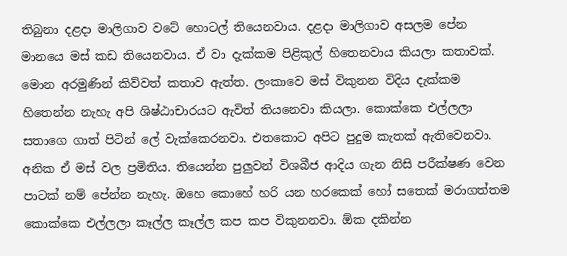තිබුනා දළදා මාලිගාව වටේ හොටල් තියෙනවාය. දළදා මාලිගාව අසලම පේන මානයෙ මස් කඩ තියෙනවාය. ඒ වා දැක්කම පිළිකුල් හිතෙනවාය කියලා කතාවක්. මොන අරමුණින් කිව්වත් කතාව ඇත්ත. ලංකාවෙ මස් විකුනන විදිය දැක්කම හිතෙන්න නැහැ අපි ශිෂ්ඨාචාරයට ඇවිත් තියනෙවා කියලා. කොක්කෙ එල්ලලා සතාගෙ ගාත් පිටින් ලේ වැක්කෙරනවා. එතකොට අපිට පුදුම කැතක් ඇතිවෙනවා. අනික ඒ මස් වල ප්‍රමිතිය. තියෙන්න පුලුවන් විශබීජ ආදිය ගැන නිසි පරීක්ෂණ වෙන පාටක් නම් පේන්න නැහැ. ඔහෙ කොහේ හරි යන හරකෙක් හෝ සතෙක් මරාගත්තම කොක්කෙ එල්ලලා කෑල්ල කෑල්ල කප කප විකුනනවා. ඕක දකින්න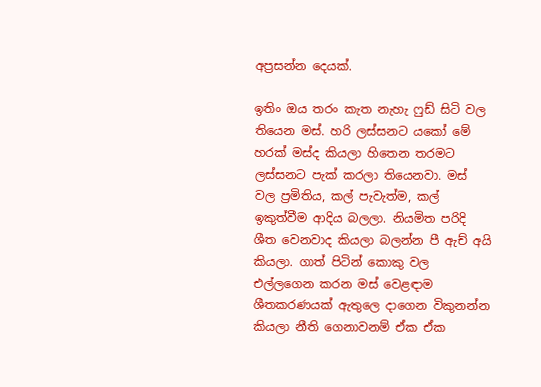අප්‍රසන්න දෙයක්.

ඉතිං ඔය තරං කැත නැහැ ෆුඩ් සිටි වල තියෙන මස්. හරි ලස්සනට යකෝ මේ හරක් මස්ද කියලා හිතෙන තරමට ලස්සනට පැක් කරලා තියෙනවා. මස් වල ප්‍රමිතිය, කල් පැවැත්ම, කල් ඉකුත්වීම ආදිය බලලා. නියමිත පරිදි ශීත වෙනවාද කියලා බලන්න පී ඇච් අයි කියලා. ගාත් පිටින් කොකු වල එල්ලගෙන කරන මස් වෙළඳාම ශීතකරණයක් ඇතුලෙ දාගෙන විකුනන්න කියලා නීති ගෙනාවනම් ඒක ඒක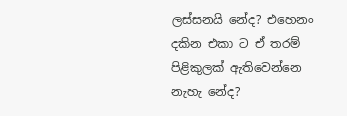ලස්සනයි නේද? එහෙනං දකින එකා ට ඒ තරම් පිළිකුලක් ඇතිවෙන්නෙ නැහැ නේද?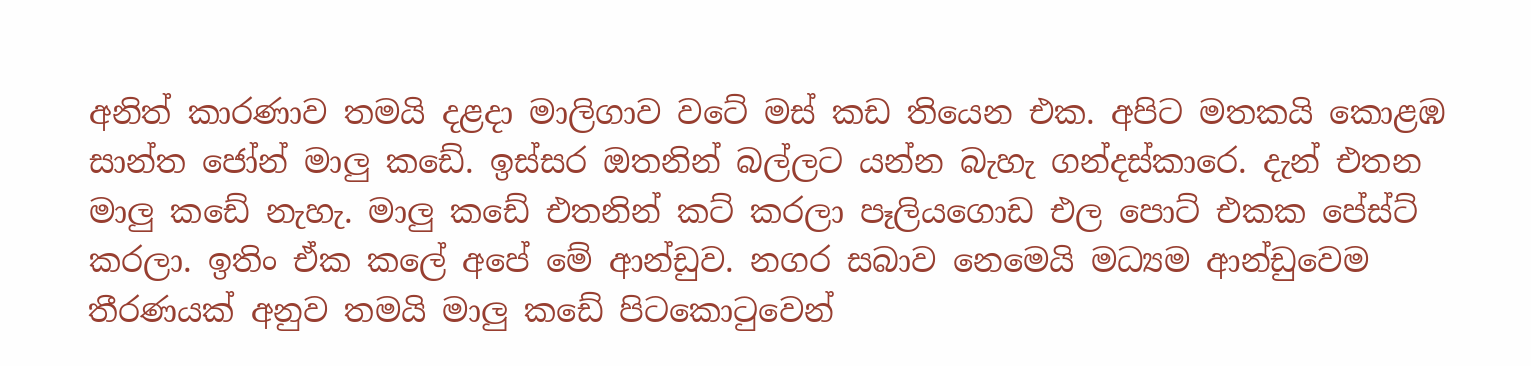අනිත් කාරණාව තමයි දළදා මාලිගාව වටේ මස් කඩ තියෙන එක. අපිට මතකයි කොළඹ සාන්ත ජෝන් මාලු කඩේ. ඉස්සර ඔතනින් බල්ලට යන්න බැහැ ගන්දස්කාරෙ. දැන් එතන මාලු කඩේ නැහැ. මාලු කඩේ එතනින් කට් කරලා පෑලියගොඩ එල පොට් එකක පේස්ට් කරලා. ඉතිං ඒක කලේ අපේ මේ ආන්ඩුව. නගර සබාව නෙමෙයි මධ්‍යම ආන්ඩුවෙම තීරණයක් අනුව තමයි මාලු කඩේ පිටකොටුවෙන්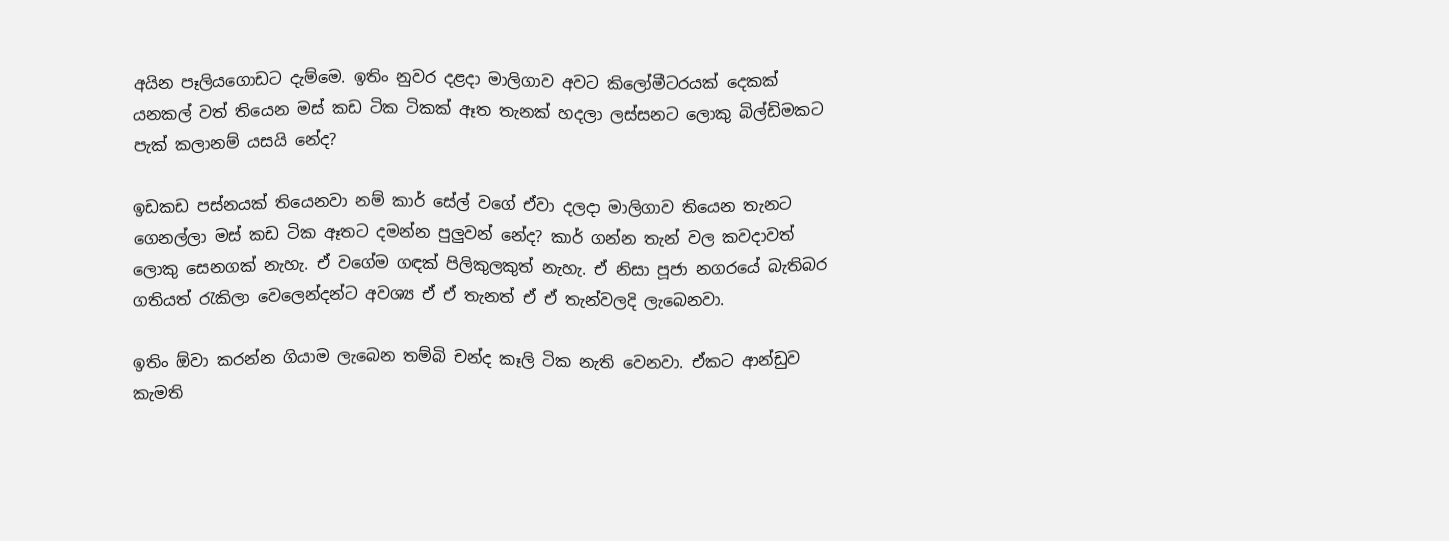අයින පෑලියගොඩට දැම්මෙ. ඉතිං නුවර දළදා මාලිගාව අවට කිලෝමීටරයක් දෙකක් යනකල් වත් තියෙන මස් කඩ ටික ටිකක් ඈත තැනක් හදලා ලස්සනට ලොකු බිල්ඩිමකට පැක් කලානම් යසයි නේද?

ඉඩකඩ පස්නයක් තියෙනවා නම් කාර් සේල් වගේ ඒවා දලදා මාලිගාව තියෙන තැනට ගෙනල්ලා මස් කඩ ටික ඈතට දමන්න පුලුවන් නේද? කාර් ගන්න තැන් වල කවදාවත් ලොකු සෙනගක් නැහැ. ඒ වගේම ගඳක් පිලිකුලකුත් නැහැ. ඒ නිසා පූජා නගරයේ බැතිබර ගතියත් රැකිලා වෙලෙන්දන්ට අවශ්‍ය ඒ ඒ තැනත් ඒ ඒ තැන්වලදි ලැබෙනවා.

ඉතිං ඕවා කරන්න ගියාම ලැබෙන තම්බි චන්ද කෑලි ටික නැති වෙනවා. ඒකට ආන්ඩුව කැමති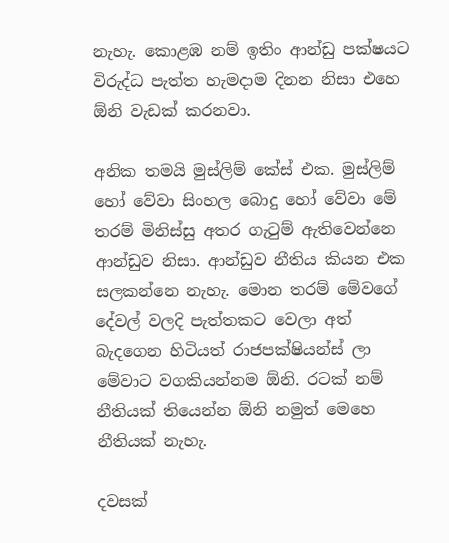නැහැ. කොළඹ නම් ඉතිං ආන්ඩු පක්ෂයට විරුද්ධ පැත්ත හැමදාම දිනන නිසා එහෙ ඕනි වැඩක් කරනවා.

අනික තමයි මුස්ලිම් කේස් එක. මුස්ලිම් හෝ වේවා සිංහල බොදු හෝ වේවා මේ තරම් මිනිස්සු අතර ගැටුම් ඇතිවෙන්නෙ ආන්ඩුව නිසා. ආන්ඩුව නීතිය කියන එක සලකන්නෙ නැහැ. මොන තරම් මේවගේ දේවල් වලදි පැත්තකට වෙලා අත් බැදගෙන හිටියත් රාජපක්ෂියන්ස් ලා මේවාට වගකියන්නම ඕනි. රටක් නම් නීතියක් තියෙන්න ඕනි නමුත් මෙහෙ නීතියක් නැහැ.

දවසක්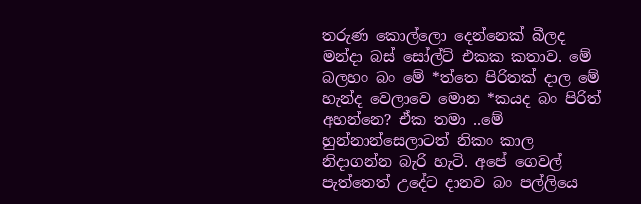තරුණ කොල්ලො දෙන්නෙක් බීලද මන්දා බස් සෝල්ට් එකක කතාව. මේ බලහං බං මේ *ත්තෙ පිරිතක් දාල මේ හැන්ද වෙලාවෙ මොන *කයද බං පිරිත් අහන්නෙ? ඒක තමා ..මේ හුන්නාන්සෙලාටත් නිකං කාල නිදාගන්න බැරි හැටි. අපේ ගෙවල් පැත්තෙත් උදේට දානව බං පල්ලියෙ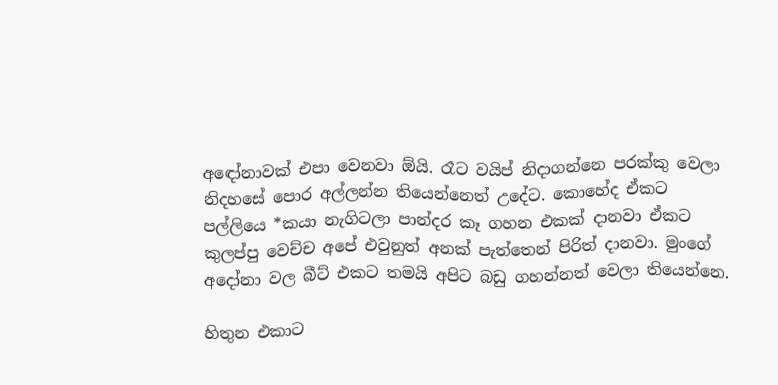අඳෝනාවක් එපා වෙනවා ඕයි. රෑට වයිප් නිදාගන්නෙ පරක්කු වෙලා නිදහසේ පොර අල්ලන්න තියෙන්නෙත් උදේට. කොහේද ඒකට පල්ලියෙ *කයා නැගිටලා පාන්දර කෑ ගහන එකක් දානවා ඒකට කුලප්පු වෙච්ච අපේ එවුනුත් අනක් පැත්තෙන් පිරිත් දානවා. මුංගේ අදෝනා වල බීට් එකට තමයි අපිට බඩු ගහන්නත් වෙලා තියෙන්නෙ.

හිතුන එකාට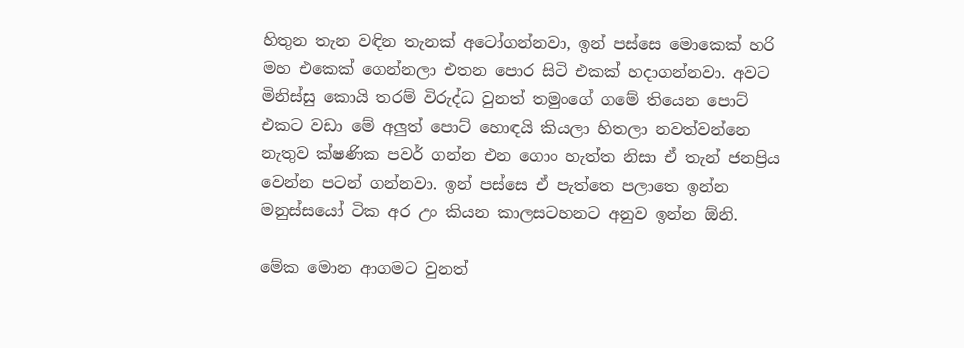හිතුන තැන වඳින තැනක් අටෝගන්නවා, ඉන් පස්සෙ මොකෙක් හරි මහ එකෙක් ගෙන්නලා එතන පොර සිටි එකක් හදාගන්නවා. අවට මිනිස්සු කොයි තරම් විරුද්ධ වුනත් තමුංගේ ගමේ තියෙන පොට් එකට වඩා මේ අලුත් පොට් හොඳයි කියලා හිතලා නවත්වන්නෙ නැතුව ක්ෂණික පවර් ගන්න එන ගොං හැත්ත නිසා ඒ තැන් ජනප්‍රිය වෙන්න පටන් ගන්නවා. ඉන් පස්සෙ ඒ පැත්තෙ පලාතෙ ඉන්න මනුස්සයෝ ටික අර උං කියන කාලසටහනට අනුව ඉන්න ඕනි.

මේක මොන ආගමට වුනත්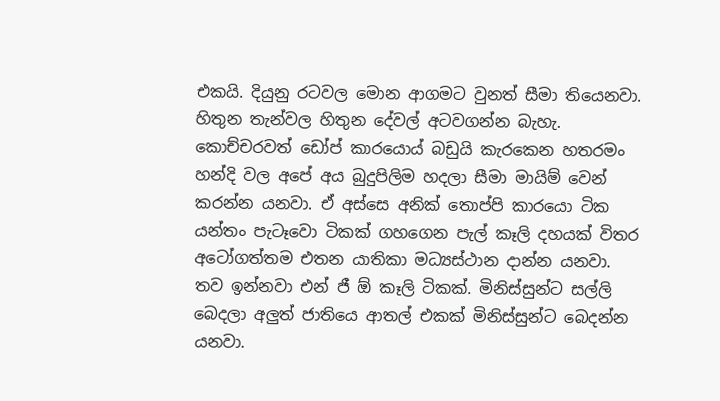එකයි. දියුනු රටවල මොන ආගමට වුනත් සීමා තියෙනවා. හිතුන තැන්වල හිතුන දේවල් අටවගන්න බැහැ. කොච්චරවත් ඩෝප් කාරයොය් බඩුයි කැරකෙන හතරමං හන්දි වල අපේ අය බුදුපිලිම හදලා සීමා මායිම් වෙන් කරන්න යනවා. ඒ අස්සෙ අනික් තොප්පි කාරයො ටික යන්තං පැටෑවො ටිකක් ගහගෙන පැල් කෑලි දහයක් විතර අටෝගත්තම එතන යාතිකා මධ්‍යස්ථාන දාන්න යනවා. තව ඉන්නවා එන් ජී ඕ කෑලි ටිකක්. මිනිස්සුන්ට සල්ලි බෙදලා අලුත් ජාතියෙ ආතල් එකක් මිනිස්සුන්ට බෙදන්න යනවා.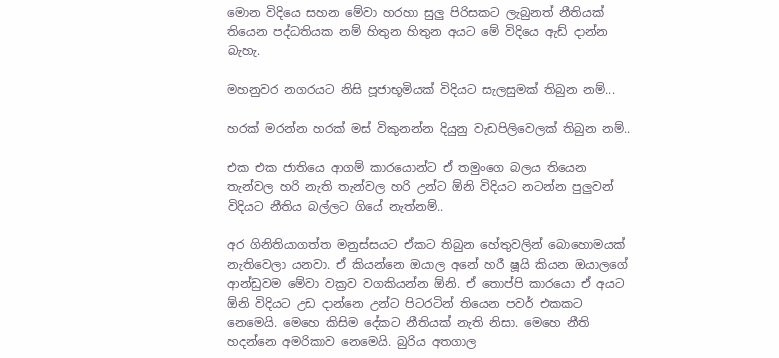මොන විදියෙ සහන මේවා හරහා සුලු පිරිසකට ලැබුනත් නීතියක් තියෙන පද්ධතියක නම් හිතුන හිතුන අයට මේ විදියෙ ඇඩ් දාන්න බැහැ.

මහනුවර නගරයට නිසි පූජාභූමියක් විදියට සැලසුමක් තිබුන නම්...

හරක් මරන්න හරක් මස් විකුනන්න දියුනු වැඩපිලිවෙලක් තිබුන නම්..

එක එක ජාතියෙ ආගම් කාරයොන්ට ඒ තමුංගෙ බලය තියෙන තැන්වල හරි නැති තැන්වල හරි උන්ට ඕනි විදියට නටන්න පුලුවන් විදියට නීතිය බල්ලට ගියේ නැත්නම්..

අර ගිනිතියාගත්ත මනුස්සයට ඒකට තිබුන හේතුවලින් බොහොමයක් නැතිවෙලා යනවා. ඒ කියන්නෙ ඔයාල අනේ හරී ෂූයි කියන ඔයාලගේ ආන්ඩුවම මේවා වක්‍රව වගකියන්න ඕනි. ඒ තොප්පි කාරයො ඒ අයට ඕනි විදියට උඩ දාන්නෙ උන්ට පිටරටින් තියෙන පවර් එකකට නෙමෙයි. මෙහෙ කිසිම දේකට නීතියක් නැති නිසා. මෙහෙ නීති හදන්නෙ අමරිකාව නෙමෙයි. බුරිය අතගාල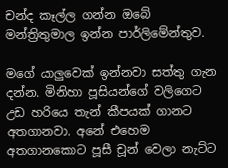චන්ද කෑල්ල ගන්න ඔබේ මන්ත්‍රිතුමාල ඉන්න පාර්ලිමේන්තුව.

මගේ යාලුවෙක් ඉන්නවා සත්තු ගැන දන්න. මිනිහා පූසියන්ගේ වලිගෙට උඩ හරියෙ තැන් කීපයක් ගානට අතගානවා. අනේ එහෙම අතගානකොට පූසී චූන් වෙලා නැට්ට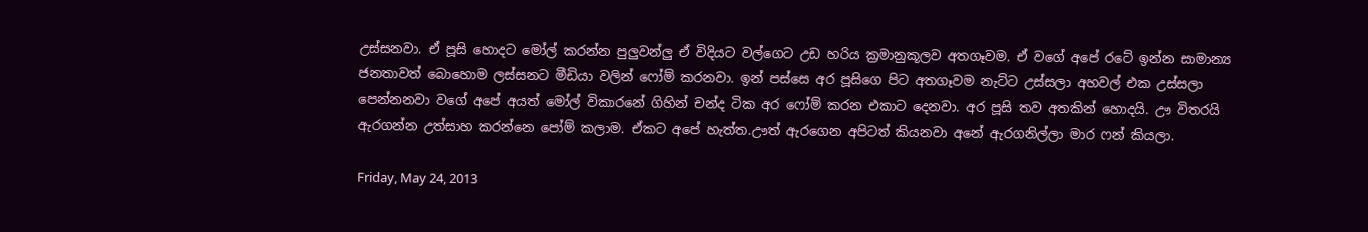උස්සනවා. ඒ පූසි හොදට මෝල් කරන්න පුලුවන්ලු ඒ විදියට වල්ගෙට උඩ හරිය ක්‍රමානුකූලව අතගෑවම. ඒ වගේ අපේ රටේ ඉන්න සාමාන්‍ය ජනතාවත් බොහොම ලස්සනට මීඩියා වලින් ෆෝම් කරනවා. ඉන් පස්සෙ අර පූසිගෙ පිට අතගෑවම නැට්ට උස්සලා අහවල් එක උස්සලා පෙන්නනවා වගේ අපේ අයත් මෝල් විකාරනේ ගිහින් චන්ද ටික අර ෆෝම් කරන එකාට දෙනවා. අර පූසි තව අතකින් හොදයි. ඌ විතරයි ඇරගන්න උත්සාහ කරන්නෙ පෝම් කලාම. ඒකට අපේ හැත්ත.ඌත් ඇරගෙන අපිටත් කියනවා අනේ ඇරගනිල්ලා මාර ෆන් කියලා.

Friday, May 24, 2013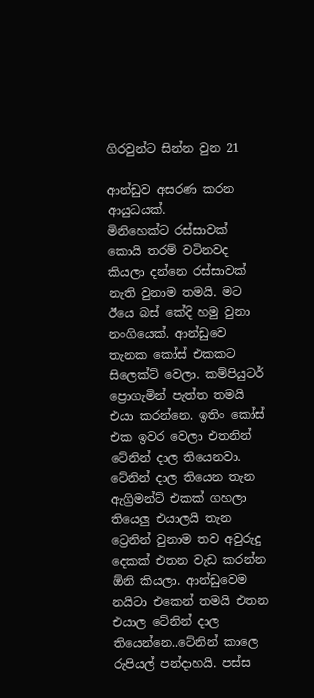ගිරවුන්ට සින්න වුන 21

ආන්ඩුව අසරණ කරන ආයුධයක්.
මිනිහෙක්ට රස්සාවක් කොයි තරම් වටිනවද කියලා දන්නෙ රස්සාවක් නැති වුනාම තමයි. මට ඊයෙ බස් කේදි හමු වුනා නංගියෙක්. ආන්ඩුවෙ තැනක කෝස් එකකට සිලෙක්ට් වෙලා. කම්පියුටර් ප්‍රොගැමින් පැත්ත තමයි එයා කරන්නෙ. ඉතිං කෝස් එක ඉවර වෙලා එතනින් ටේනින් දාල තියෙනවා. ටේනින් දාල තියෙන තැන ඇග්‍රිමන්ට් එකක් ගහලා තියෙලු එයාලයි තැන ට්‍රෙනින් වුනාම තව අවුරුදු දෙකක් එතන වැඩ කරන්න ඕනි කියලා. ආන්ඩුවෙම නයිටා එකෙන් තමයි එතන එයාල ටේනින් දාල තියෙන්නෙ..ටේනින් කාලෙ රුපියල් පන්දාහයි. පස්ස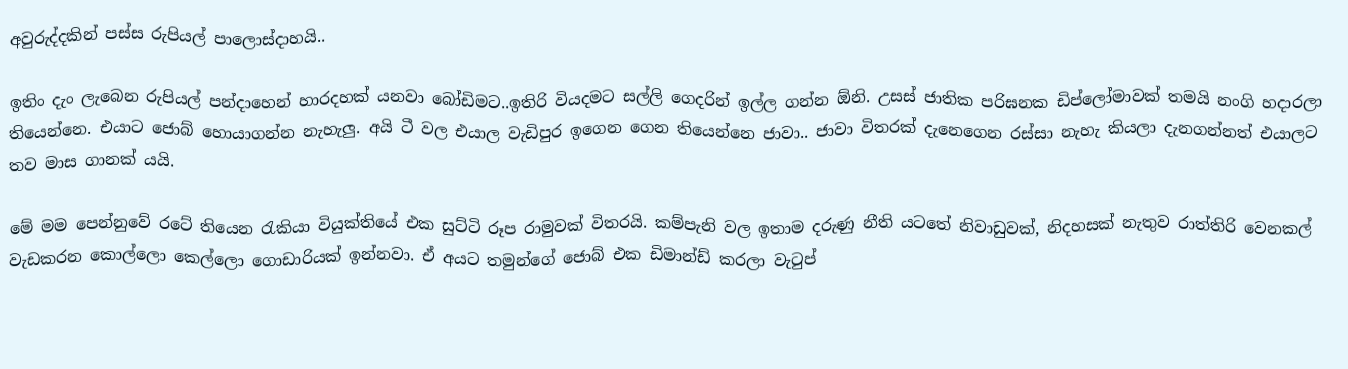අවුරුද්දකින් පස්ස රුපියල් පාලොස්දාහයි..

ඉතිං දැං ලැබෙන රුපියල් පන්දාහෙන් හාරදහක් යනවා බෝඩිමට..ඉතිරි වියදමට සල්ලි ගෙදරින් ඉල්ල ගන්න ඕනි. උසස් ජාතික පරිඝනක ඩිප්ලෝමාවක් තමයි නංගි හදාරලා තියෙන්නෙ. එයාට ජොබ් හොයාගන්න නැහැලු. අයි ටී වල එයාල වැඩිපුර ඉගෙන ගෙන තියෙන්නෙ ජාවා.. ජාවා විතරක් දැනෙගෙන රස්සා නැහැ කියලා දැනගන්නත් එයාලට තව මාස ගානක් යයි.

මේ මම පෙන්නුවේ රටේ තියෙන රැකියා වියුක්තියේ එක සුට්ටි රූප රාමුවක් විතරයි. කම්පැනි වල ඉතාම දරුණු නීති යටතේ නිවාඩුවක්, නිදහසක් නැතුව රාත්තිරි වෙනකල් වැඩකරන කොල්ලො කෙල්ලො ගොඩාරියක් ඉන්නවා. ඒ අයට තමුන්ගේ ජොබ් එක ඩිමාන්ඩ් කරලා වැටුප්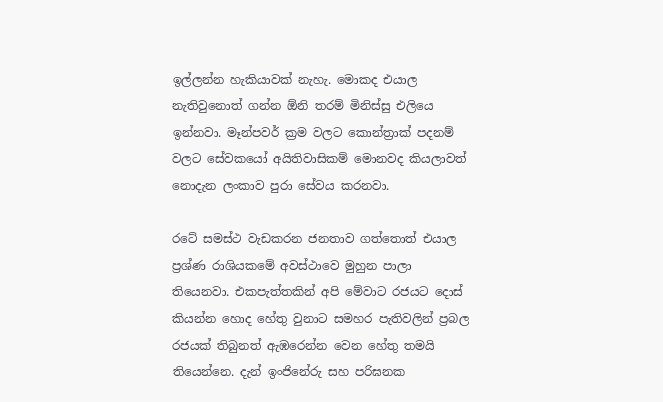ඉල්ලන්න හැකියාවක් නැහැ. මොකද එයාල නැතිවුනොත් ගන්න ඕනි තරම් මිනිස්සු එලියෙ ඉන්නවා. මෑන්පවර් ක්‍රම වලට කොන්ත්‍රාක් පදනම් වලට සේවකයෝ අයිතිවාසිකම් මොනවද කියලාවත් නොදැන ලංකාව පුරා සේවය කරනවා.

රටේ සමස්ථ වැඩකරන ජනතාව ගත්තොත් එයාල ප්‍රශ්ණ රාශියකමේ අවස්ථාවෙ මුහුන පාලා තියෙනවා. එකපැත්තකින් අපි මේවාට රජයට දොස් කියන්න හොද හේතු වුනාට සමහර පැතිවලින් ප්‍රබල රජයක් තිබුනත් ඇඹරෙන්න වෙන හේතු තමයි තියෙන්නෙ. දැන් ඉංජිනේරු සහ පරිඝනක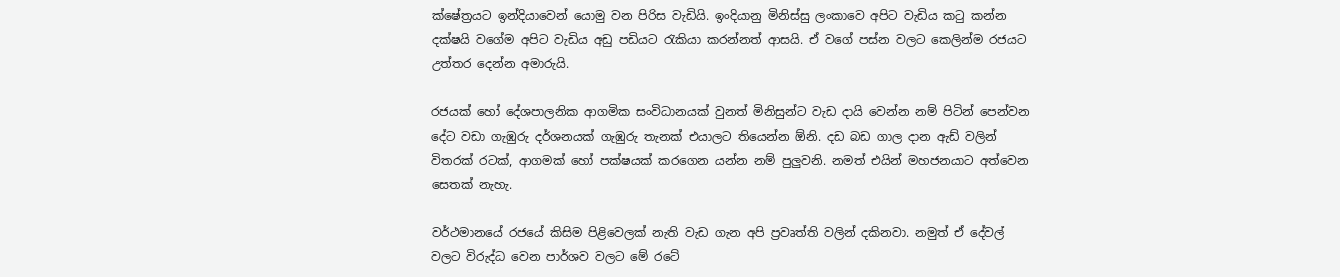ක්ෂේත්‍රයට ඉන්දියාවෙන් යොමු වන පිරිස වැඩියි. ඉංදියානු මිනිස්සු ලංකාවෙ අපිට වැඩිය කටු කන්න දක්ෂයි වගේම අපිට වැඩිය අඩු පඩියට රැකියා කරන්නත් ආසයි. ඒ වගේ පස්න වලට කෙලින්ම රජයට උත්තර දෙන්න අමාරුයි.

රජයක් හෝ දේශපාලනික ආගමික සංවිධානයක් වුනත් මිනිසුන්ට වැඩ දායි වෙන්න නම් පිටින් පෙන්වන දේට වඩා ගැඹුරු දර්ශනයක් ගැඹුරු තැනක් එයාලට තියෙන්න ඕනි. දඩ බඩ ගාල දාන ඇඩ් වලින් විතරක් රටක්, ආගමක් හෝ පක්ෂයක් කරගෙන යන්න නම් පුලුවනි. නමත් එයින් මහජනයාට අත්වෙන සෙතක් නැහැ.

වර්ථමානයේ රජයේ කිසිම පිළිවෙලක් නැති වැඩ ගැන අපි ප්‍රවෘත්ති වලින් දකිනවා. නමුත් ඒ දේවල් වලට විරුද්ධ වෙන පාර්ශව වලට මේ රටේ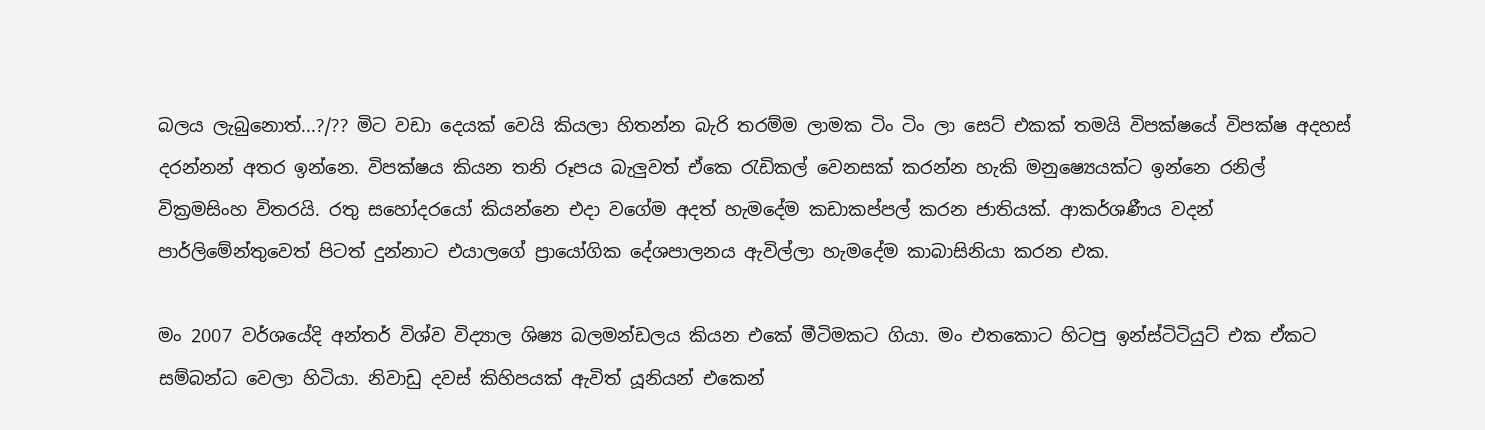බලය ලැබුනොත්...?/?? මිට වඩා දෙයක් වෙයි කියලා හිතන්න බැරි තරම්ම ලාමක ටිං ටිං ලා සෙට් එකක් තමයි විපක්ෂයේ විපක්ෂ අදහස් දරන්නන් අතර ඉන්නෙ. විපක්ෂය කියන තනි රූපය බැලුවත් ඒකෙ රැඩිකල් වෙනසක් කරන්න හැකි මනුෂ්‍යෙයක්ට ඉන්නෙ රනිල් වික්‍රමසිංහ විතරයි. රතු සහෝදරයෝ කියන්නෙ එදා වගේම අදත් හැමදේම කඩාකප්පල් කරන ජාතියක්. ආකර්ශණීය වදන් පාර්ලිමේන්තුවෙත් පිටත් දුන්නාට එයාලගේ ප්‍රායෝගික දේශපාලනය ඇවිල්ලා හැමදේම කාබාසිනියා කරන එක.

මං 2007 වර්ශයේදි අන්තර් විශ්ව විද්‍යාල ශිෂ්‍ය බලමන්ඩලය කියන එකේ මීටිමකට ගියා. මං එතකොට හිටපු ඉන්ස්ටිටියුට් එක ඒකට සම්බන්ධ වෙලා හිටියා. නිවාඩු දවස් කිහිපයක් ඇවිත් යූනියන් එකෙන්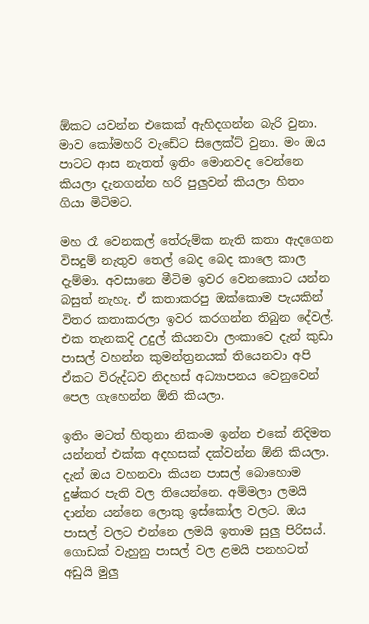ඕකට යවන්න එකෙක් ඇහිදගන්න බැරි වුනා. මාව කෝමහරි වැඩේට සිලෙක්ට් වුනා. මං ඔය පාටට ආස නැතත් ඉතිං මොනවද වෙන්නෙ කියලා දැනගන්න හරි පුලුවන් කියලා හිතං ගියා මිටිමට.

මහ රෑ වෙනකල් තේරුම්ක නැති කතා ඇදගෙන විසදුම් නැතුව තෙල් බෙද බෙද කාලෙ කාල දැම්මා. අවසානෙ මීටිම ඉවර වෙනකොට යන්න බසුත් නැහැ. ඒ කතාකරපු ඔක්කොම පැයකින් විතර කතාකරලා ඉවර කරගන්න තිබුන දේවල්. එක තැනකදි උදුල් කියනවා ලංකාවෙ දැන් කුඩා පාසල් වහන්න කුමන්ත්‍රනයක් තියෙනවා අපි ඒකට විරුද්ධව නිදහස් අධ්‍යාපනය වෙනුවෙන් පෙල ගැහෙන්න ඕනි කියලා.

ඉතිං මටත් හිතුනා නිකංම ඉන්න එකේ නිදිමත යන්නත් එක්ක අදහසක් දක්වන්න ඕනි කියලා. දැන් ඔය වහනවා කියන පාසල් බොහොම දුෂ්කර පැති වල තියෙන්නෙ. අම්මලා ලමයි දාන්න යන්නෙ ලොකු ඉස්කෝල වලට. ඔය පාසල් වලට එන්නෙ ලමයි ඉතාම සුලු පිරිසය්. ගොඩක් වැහුනු පාසල් වල ළමයි පනහටත් අඩුයි මුලු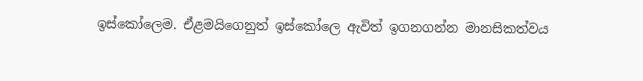ඉස්කෝලෙම. ඒළමයිගෙනුත් ඉස්කෝලෙ ඇවිත් ඉගනගන්න මානසිකත්වය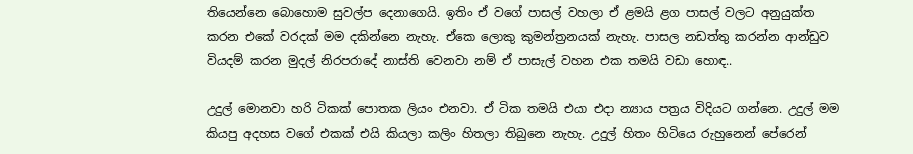තියෙන්නෙ බොහොම සුවල්ප දෙනාගෙයි. ඉතිං ඒ වගේ පාසල් වහලා ඒ ළමයි ළග පාසල් වලට අනුයුක්ත කරන එකේ වරදක් මම දකින්නෙ නැහැ. ඒකෙ ලොකු කුමන්ත්‍රනයක් නැහැ. පාසල නඩත්තු කරන්න ආන්ඩුව වියදම් කරන මුදල් නිරපරාදේ නාස්ති වෙනවා නම් ඒ පාසැල් වහන එක තමයි වඩා හොඳ..

උදුල් මොනවා හරි ටිකක් පොතක ලියං එනවා. ඒ ටික තමයි එයා එදා න්‍යාය පත්‍රය විදියට ගන්නෙ. උදුල් මම කියපු අදහස වගේ එකක් එයි කියලා කලිං හිතලා තිබුනෙ නැහැ. උදුල් හිතං හිටියෙ රුහුනෙන් පේරෙන්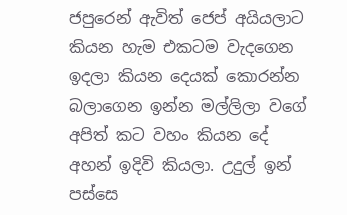ජපුරෙන් ඇවිත් ජෙප් අයියලාට කියන හැම එකටම වැදගෙන ඉදලා කියන දෙයක් කොරන්න බලාගෙන ඉන්න මල්ලිලා වගේ අපිත් කට වහං කියන දේ අහන් ඉදිවි කියලා. උදුල් ඉන් පස්සෙ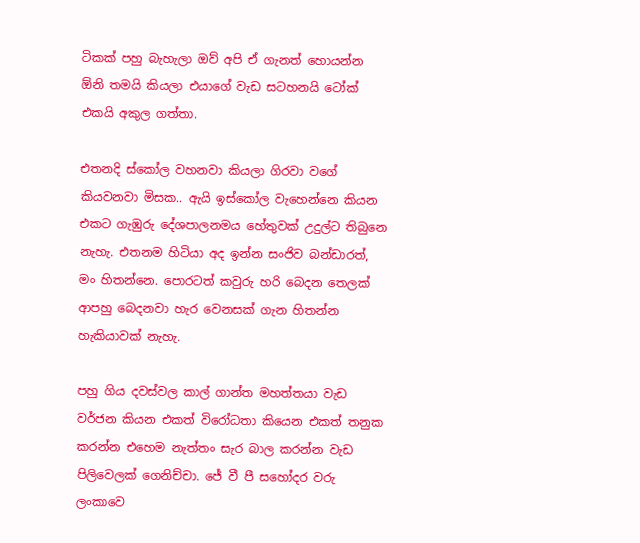ටිකක් පහු බැහැලා ඔව් අපි ඒ ගැනත් හොයන්න ඕනි තමයි කියලා එයාගේ වැඩ සටහනයි ටෝක් එකයි අකුල ගත්තා.

එතනදි ස්කෝල වහනවා කියලා ගිරවා වගේ කියවනවා මිසක.. ඇයි ඉස්කෝල වැහෙන්නෙ කියන එකට ගැඹුරු දේශපාලනමය හේතුවක් උදුල්ට තිබුනෙ නැහැ. එතනම හිටියා අද ඉන්න සංජිව බන්ඩාරත්, මං හිතන්නෙ. පොරටත් කවුරු හරි බෙදන තෙලක් ආපහු බෙදනවා හැර වෙනසක් ගැන හිතන්න හැකියාවක් නැහැ.

පහු ගිය දවස්වල කාල් ගාන්ත මහත්තයා වැඩ වර්ජන කියන එකත් විරෝධතා කියෙන එකත් තනුක කරන්න එහෙම නැත්තං සැර බාල කරන්න වැඩ පිලිවෙලක් ගෙනිච්චා. ජේ වී පී සහෝදර වරු ලංකාවෙ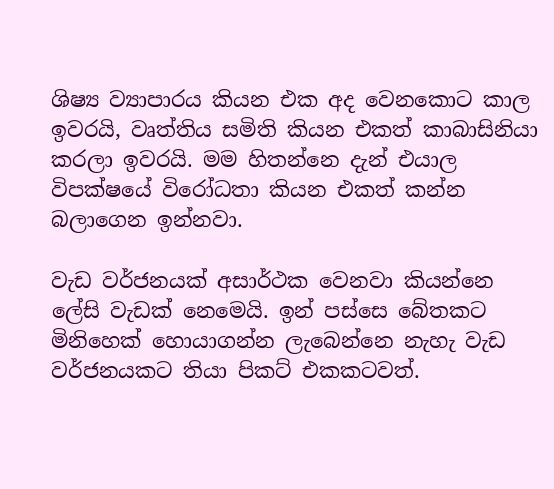ශිෂ්‍ය ව්‍යාපාරය කියන එක අද වෙනකොට කාල ඉවරයි, වෘත්තිය සමිති කියන එකත් කාබාසිනියා කරලා ඉවරයි. මම හිතන්නෙ දැන් එයාල විපක්ෂයේ විරෝධතා කියන එකත් කන්න බලාගෙන ඉන්නවා.

වැඩ වර්ජනයක් අසාර්ථක වෙනවා කියන්නෙ ලේසි වැඩක් නෙමෙයි. ඉන් පස්සෙ බේතකට මිනිහෙක් හොයාගන්න ලැබෙන්නෙ නැහැ වැඩ වර්ජනයකට තියා පිකට් එකකටවත්.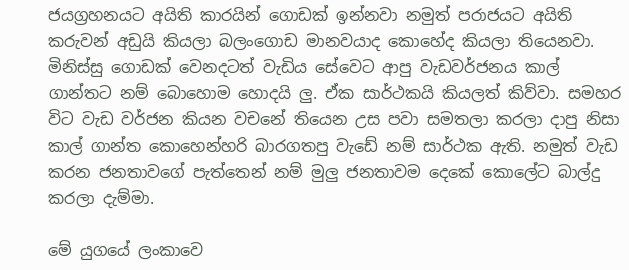ජයග්‍රහනයට අයිති කාරයින් ගොඩක් ඉන්නවා නමුත් පරාජයට අයිති කරුවන් අඩුයි කියලා බලංගොඩ මානවයාද කොහේද කියලා තියෙනවා. මිනිස්සු ගොඩක් වෙනදටත් වැඩිය සේවෙට ආපු වැඩවර්ජනය කාල් ගාන්තට නම් බොහොම හොදයි ලු. ඒක සාර්ථකයි කියලත් කිව්වා. සමහර විට වැඩ වර්ජන කියන වචනේ තියෙන උස පවා සමතලා කරලා දාපු නිසා කාල් ගාන්ත කොහෙන්හරි බාරගතපු වැඩේ නම් සාර්ථක ඇති. නමුත් වැඩ කරන ජනතාවගේ පැත්තෙන් නම් මුලු ජනතාවම දෙකේ කොලේට බාල්දු කරලා දැම්මා.

මේ යුගයේ ලංකාවෙ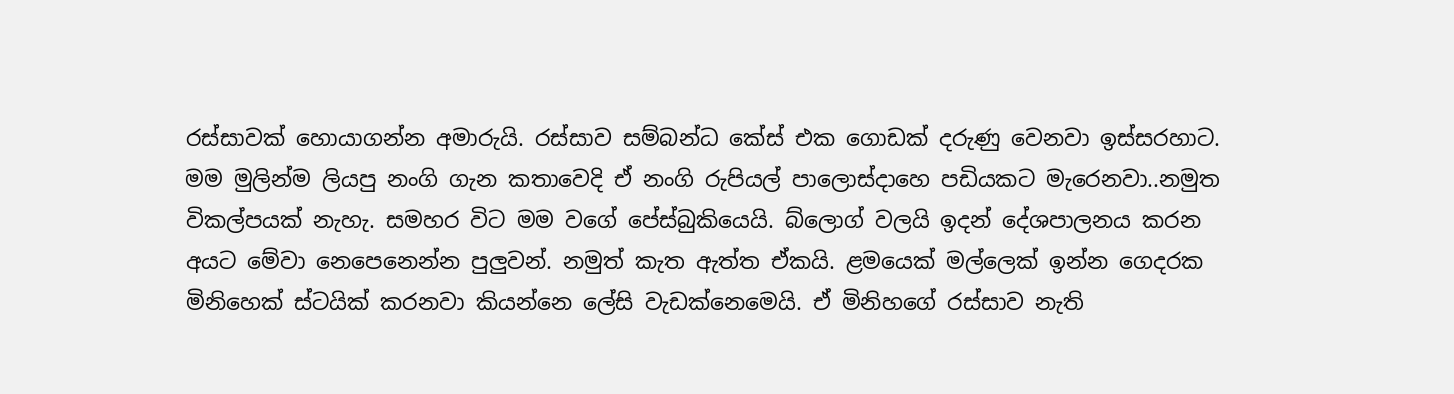රස්සාවක් හොයාගන්න අමාරුයි. රස්සාව සම්බන්ධ කේස් එක ගොඩක් දරුණු වෙනවා ඉස්සරහාට. මම මුලින්ම ලියපු නංගි ගැන කතාවෙදි ඒ නංගි රුපියල් පාලොස්දාහෙ පඩියකට මැරෙනවා..නමුත විකල්පයක් නැහැ. සමහර විට මම වගේ පේස්බුකියෙයි. බ්ලොග් වලයි ඉදන් දේශපාලනය කරන අයට මේවා නෙපෙනෙන්න පුලුවන්. නමුත් කැත ඇත්ත ඒකයි. ළමයෙක් මල්ලෙක් ඉන්න ගෙදරක මිනිහෙක් ස්ටයික් කරනවා කියන්නෙ ලේසි වැඩක්නෙමෙයි. ඒ මිනිහගේ රස්සාව නැති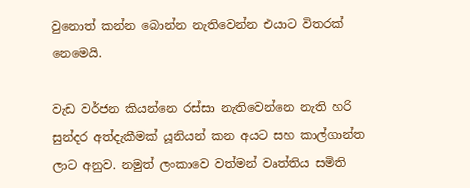වුනොත් කන්න බොන්න නැතිවෙන්න එයාට විතරක් නෙමෙයි.

වැඩ වර්ජන කියන්නෙ රස්සා නැතිවෙන්නෙ නැති හරි සුන්දර අත්දැකීමක් යූනියන් කන අයට සහ කාල්ගාන්ත ලාට අනුව. නමුත් ලංකාවෙ වත්මන් වෘත්තිය සමිති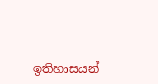ඉතිහාසයන්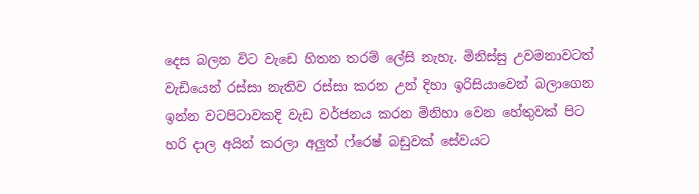දෙස බලන විට වැඩෙ හිතන තරම් ලේසි නැහැ. මිනිස්සු උවමනාවටත් වැඩියෙන් රස්සා නැතිව රස්සා කරන උන් දිහා ඉරිසියාවෙන් බලාගෙන ඉන්න වටපිටාවකදි වැඩ වර්ජනය කරන මිනිහා වෙන හේතුවක් පිට හරි දාල අයින් කරලා අලුත් ෆ්රෙෂ් බඩුවක් සේවයට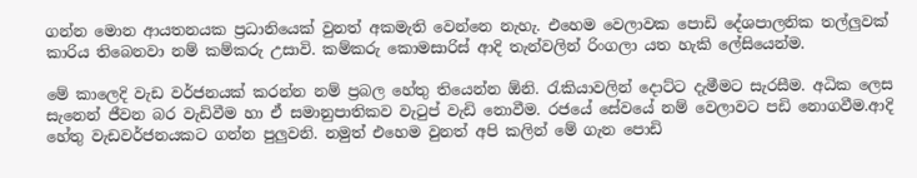ගන්න මොන ආයතනයක ප්‍රධානියෙක් වුනත් අකමැති වෙන්නෙ නැහැ. එහෙම වෙලාවක පොඩි දේශපාලනික තල්ලුවක් කාරිය තිබෙනවා නම් කම්කරු උසාවි. කම්කරු කොමසාරිස් ආදි තැන්වලින් රිංගලා යත හැකි ලේසියෙන්ම.

මේ කාලෙදි වැඩ වර්ජනයක් කරන්න නම් ප්‍රබල හේතු තියෙන්න ඕනි. රැකියාවලින් දොට්ට දැමීමට සැරසීම. අධික ලෙස සැනෙන් ජීවන බර වැඩිවීම හා ඒ සමානුපාතිකව වැටුප් වැඩි නොවීම. රජයේ සේවයේ නම් වෙලාවට පඩි නොගවීම.ආදි හේතු වැඩවර්ජනයකට ගන්න පුලුවනි. නමුත් එහෙම වුනත් අපි කලින් මේ ගැන පොඩි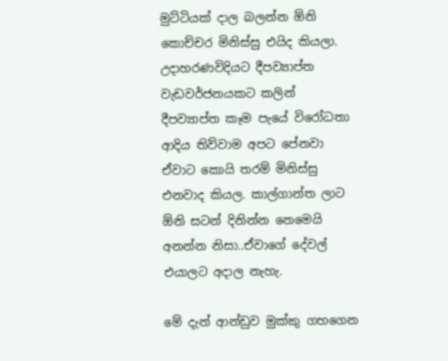මුට්ටියක් දාල බලන්න ඕනි කොච්චර මිනිස්සු එයිද කියලා. උදාහරණවිදියට දීපව්‍යාප්ත වැඩවර්ජනයකට කලින් දීපව්‍යාප්ත කෑම පැයේ විරෝධතා ආදිය තිව්වාම අපට පේනවා ඒවාට කොයි තරම් මිනිස්සු එනවාද කියල. කාල්ගාන්ත ලාට ඕනි සටන් දිනින්න නෙමෙයි අනන්න නිසා..ඒවාගේ දේවල් එයාලට අදාල නැහැ.

මේ දැන් ආන්ඩුව මුක්කු ගහගෙන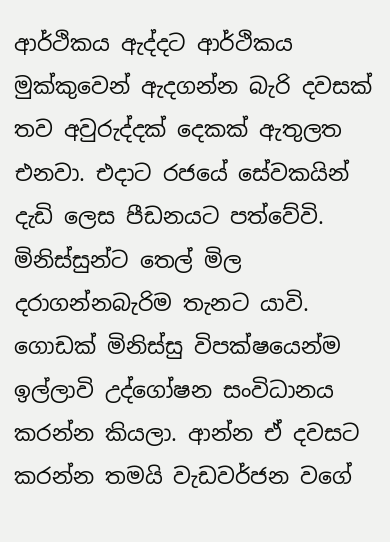ආර්ථිකය ඇද්දට ආර්ථිකය මුක්කුවෙන් ඇදගන්න බැරි දවසක් තව අවුරුද්දක් දෙකක් ඇතුලත එනවා. එදාට රජයේ සේවකයින් දැඩි ලෙස පීඩනයට පත්වේවි. මිනිස්සුන්ට තෙල් මිල දරාගන්නබැරිම තැනට යාවි. ගොඩක් මිනිස්සු විපක්ෂයෙන්ම ඉල්ලාවි උද්ගෝෂන සංවිධානය කරන්න කියලා. ආන්න ඒ දවසට කරන්න තමයි වැඩවර්ජන වගේ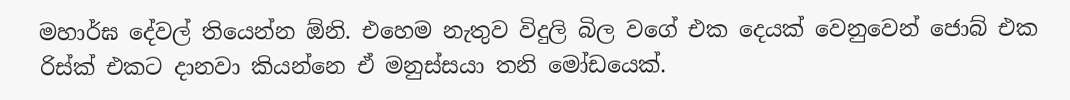මහාර්ඝ දේවල් තියෙන්න ඕනි. එහෙම නැතුව විදුලි බිල වගේ එක දෙයක් වෙනුවෙන් ජොබ් එක රිස්ක් එකට දානවා කියන්නෙ ඒ මනුස්සයා තනි මෝඩයෙක්.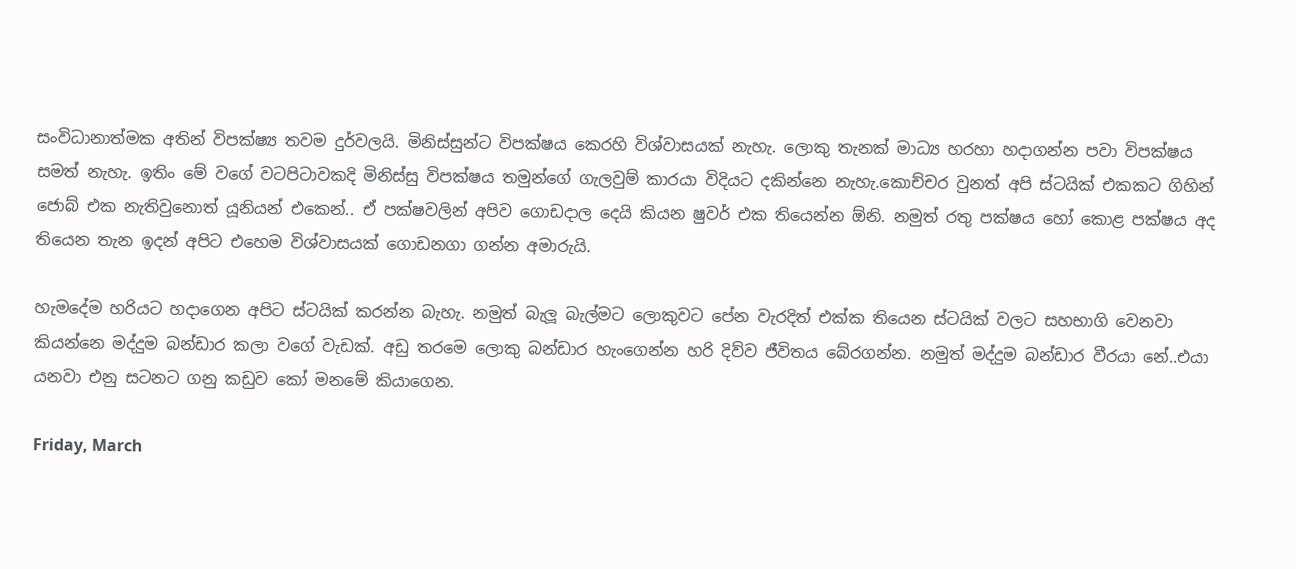සංවිධානාත්මක අතින් විපක්ෂ්‍ය තවම දුර්වලයි. මිනිස්සුන්ට විපක්ෂය කෙරහි විශ්වාසයක් නැහැ. ලොකු තැනක් මාධ්‍ය හරහා හදාගන්න පවා විපක්ෂය සමත් නැහැ. ඉතිං මේ වගේ වටපිටාවකදි මිනිස්සු විපක්ෂය තමුන්ගේ ගැලවුම් කාරයා විදියට දකින්නෙ නැහැ.කොච්චර වුනත් අපි ස්ටයික් එකකට ගිහින් ජොබ් එක නැතිවුනොත් යූනියන් එකෙන්.. ඒ පක්ෂවලින් අපිව ගොඩදාල දෙයි කියන ෂුවර් එක තියෙන්න ඕනි. නමුත් රතු පක්ෂය හෝ කොළ පක්ෂය අද තියෙන තැන ඉදන් අපිට එහෙම විශ්වාසයක් ගොඩනගා ගන්න අමාරුයි.

හැමදේම හරියට හදාගෙන අපිට ස්ටයික් කරන්න බැහැ. නමුත් බැලූ බැල්මට ලොකුවට පේන වැරදිත් එක්ක තියෙන ස්ටයික් වලට සහභාගි වෙනවා කියන්නෙ මද්දුම බන්ඩාර කලා වගේ වැඩක්. අඩු තරමෙ ලොකු බන්ඩාර හැංගෙන්න හරි දිව්ව ජීවිතය බේරගන්න. නමුත් මද්දුම බන්ඩාර වීරයා නේ..එයා යනවා එනු සටනට ගනු කඩුව කෝ මනමේ කියාගෙන.

Friday, March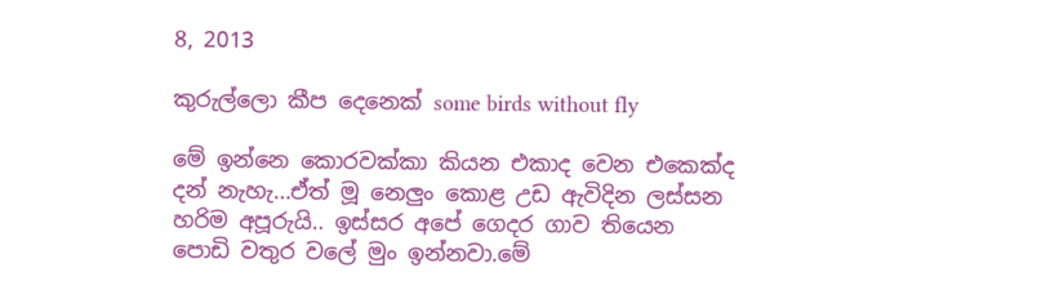8, 2013

කුරුල්ලො කීප දෙනෙක් some birds without fly

මේ ඉන්නෙ කොරවක්කා කියන එකාද වෙන එකෙක්ද දන් නැහැ...ඒත් මූ නෙලුං කොළ උඩ ඇවිදින ලස්සන හරිම අපූරුයි.. ඉස්සර අපේ ගෙදර ගාව තියෙන පොඩි වතුර වලේ මුං ඉන්නවා.මේ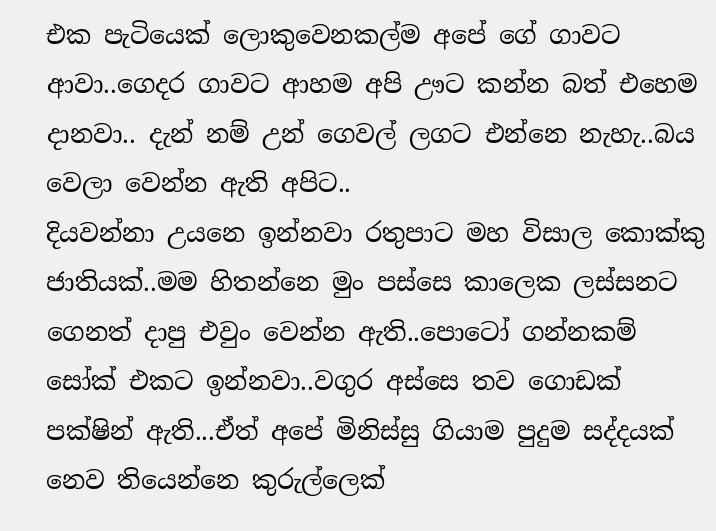එක පැටියෙක් ලොකුවෙනකල්ම අපේ ගේ ගාවට ආවා..ගෙදර ගාවට ආහම අපි ඌට කන්න බත් එහෙම දානවා.. දැන් නම් උන් ගෙවල් ලගට එන්නෙ නැහැ..බය වෙලා වෙන්න ඇති අපිට..
දියවන්නා උයනෙ ඉන්නවා රතුපාට මහ විසාල කොක්කු ජාතියක්..මම හිතන්නෙ මුං පස්සෙ කාලෙක ලස්සනට ගෙනත් දාපු එවුං වෙන්න ඇති..පොටෝ ගන්නකම් සෝක් එකට ඉන්නවා..වගුර අස්සෙ තව ගොඩක් පක්ෂින් ඇති...ඒත් අපේ මිනිස්සු ගියාම පුදුම සද්දයක් නෙව තියෙන්නෙ කුරුල්ලෙක්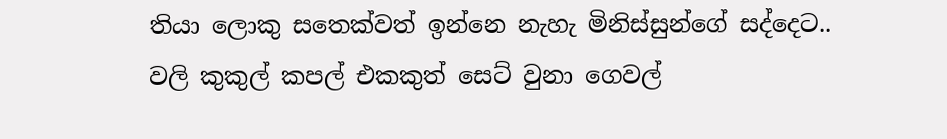තියා ලොකු සතෙක්වත් ඉන්නෙ නැහැ මිනිස්සුන්ගේ සද්දෙට..
වලි කුකුල් කපල් එකකුත් සෙට් වුනා ගෙවල්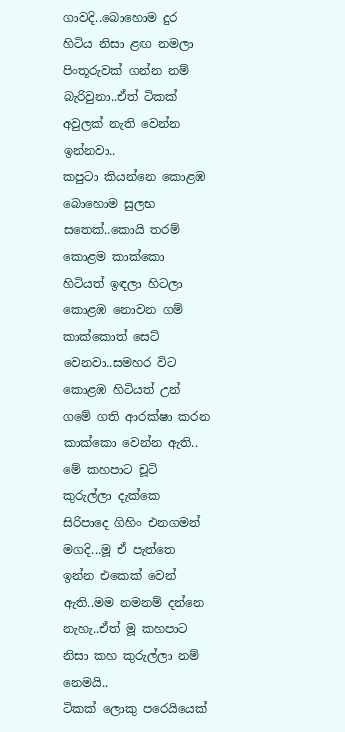ගාවදි..බොහොම දුර හිටිය නිසා ළඟ නමලා පිංතූරුවක් ගන්න නම් බැරිවුනා..ඒත් ටිකක් අවුලක් නැති වෙන්න ඉන්නවා..
කපුටා කියන්නෙ කොළඹ බොහොම සුලභ සතෙක්..කොයි තරම් කොළම කාක්කො හිටියත් ඉඳලා හිටලා කොළඹ නොවන ගම් කාක්කොත් සෙට් වෙනවා..සමහර විට කොළඹ හිටියත් උන් ගමේ ගති ආරක්ෂා කරන කාක්කො වෙන්න ඇති..
මේ කහපාට චූටි කුරුල්ලා දැක්කෙ සිරිපාදෙ ගිහිං එනගමන් මගදි...මූ ඒ පැත්තෙ ඉන්න එකෙක් වෙන් ඇති..මම නමනම් දන්නෙ නැහැ..ඒත් මූ කහපාට නිසා කහ කුරුල්ලා නම් නෙමයි..
ටිකක් ලොකු පරෙයියෙක්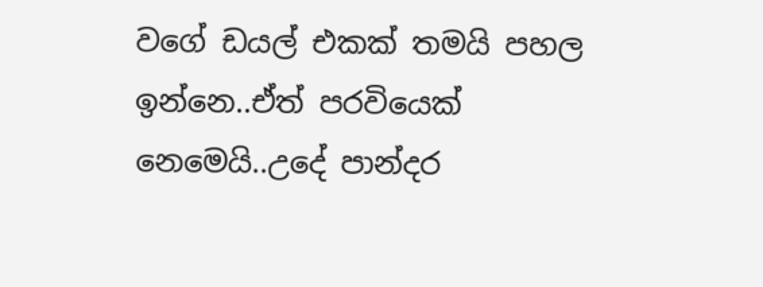වගේ ඩයල් එකක් තමයි පහල ඉන්නෙ..ඒත් පරවියෙක් නෙමෙයි..උදේ පාන්දර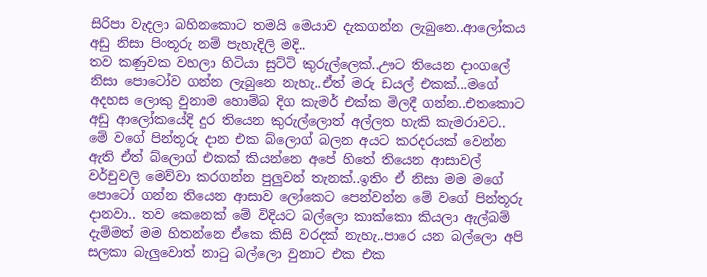සිරිපා වැදලා බහිනකොට තමයි මෙයාව දැකගන්න ලැබුනෙ..ආලෝකය අඩු නිසා පිංතූරු නම් පැහැදිලි මදි..
තව කණුවක වහලා හිටියා සුට්ටි කුරුල්ලෙක්..ඌට තියෙන දාංගලේ නිසා පොටෝව ගන්න ලැබුනෙ නැහැ..ඒත් මරු ඩයල් එකක්...මගේ අදහස ලොකු වුනාම හොම්බ දිග කැමර් එක්ක මිලදී ගන්න..එතකොට අඩු ආලෝකයේදි දුර තියෙන කුරුල්ලොත් අල්ලත හැකි කැමරාවට..
මේ වගේ පින්තූරු දාන එක බ්ලොග් බලන අයට කරදරයක් වෙන්න ඇති ඒත් බ්ලොග් එකක් කියන්නෙ අපේ හිතේ තියෙන ආසාවල් වර්චුවලි මෙව්වා කරගන්න පුලුවන් තැනක්..ඉතිං ඒ නිසා මම මගේ පොටෝ ගන්න තියෙන ආසාව ලෝකෙට පෙන්වන්න මේ වගේ පින්තූරු දානවා.. තව කෙනෙක් මේ විදියට බල්ලො කාක්කො කියලා ඇල්බම් දැම්මත් මම හිතන්නෙ ඒකෙ කිසි වරදක් නැහැ..පාරෙ යන බල්ලො අපි සලකා බැලුවොත් නාටු බල්ලො වුනාට එක එක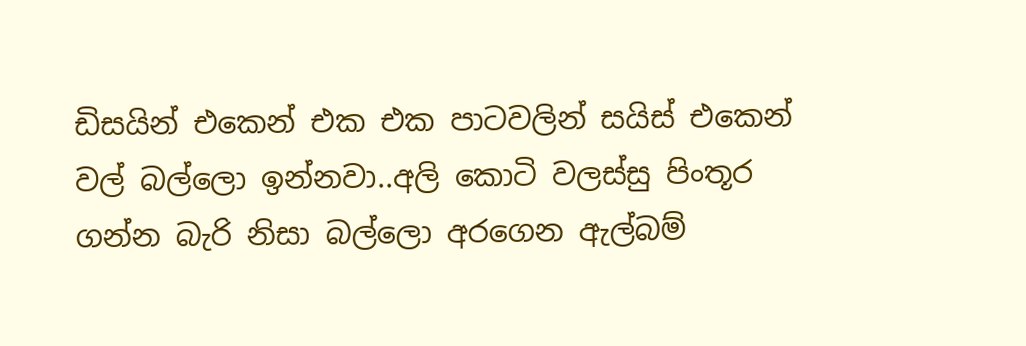ඩිසයින් එකෙන් එක එක පාටවලින් සයිස් එකෙන් වල් බල්ලො ඉන්නවා..අලි කොටි වලස්සු පිංතූර ගන්න බැරි නිසා බල්ලො අරගෙන ඇල්බම්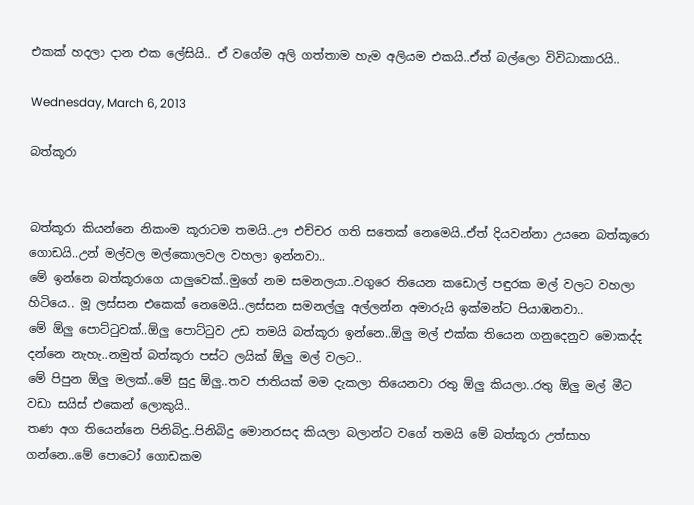එකක් හදලා දාන එක ලේසියි.. ඒ වගේම අලි ගත්තාම හැම අලියම එකයි..ඒත් බල්ලො විවිධාකාරයි..

Wednesday, March 6, 2013

බත්කූරා


බත්කූරා කියන්නෙ නිකංම කූරාටම තමයි..ඌ එච්චර ගති සතෙක් නෙමෙයි..ඒත් දියවන්නා උයනෙ බත්කූරො ගොඩයි..උන් මල්වල මල්කොලවල වහලා ඉන්නවා..
මේ ඉන්නෙ බත්කූරාගෙ යාලුවෙක්..මුගේ නම සමනලයා..වගුරෙ තියෙන කඩොල් පඳුරක මල් වලට වහලා හිටියෙ.. මූ ලස්සන එකෙක් නෙමෙයි..ලස්සන සමනල්ලු අල්ලන්න අමාරුයි ඉක්මන්ට පියාඹනවා..
මේ ඕලු පොට්ටුවක්..ඕලු පොට්ටුව උඩ තමයි බත්කූරා ඉන්නෙ..ඕලු මල් එක්ක තියෙන ගනුදෙනුව මොකද්ද දන්නෙ නැහැ..නමුත් බත්කූරා පස්ට ලයික් ඕලු මල් වලට..
මේ පිපුන ඕලු මලක්..මේ සුදු ඕලු..තව ජාතියක් මම දැකලා තියෙනවා රතු ඕලු කියලා..රතු ඕලු මල් මීට වඩා සයිස් එකෙන් ලොකුයි..
තණ අග තියෙන්නෙ පිනිබිදු..පිනිබිදු මොනරසද කියලා බලාන්ට වගේ තමයි මේ බත්කූරා උත්සාහ ගන්නෙ..මේ පොටෝ ගොඩකම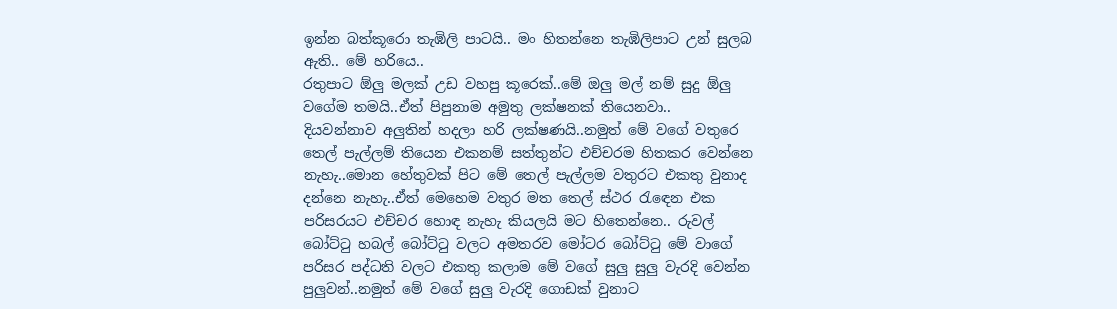ඉන්න බත්කූරො තැඹිලි පාටයි.. මං හිතන්නෙ තැඹිලිපාට උන් සුලබ ඇති.. මේ හරියෙ..
රතුපාට ඕලු මලක් උඩ වහපු කූරෙක්..මේ ඔලු මල් නම් සුදු ඕලු වගේම තමයි..ඒත් පිපුනාම අමුතු ලක්ෂනක් තියෙනවා..
දියවන්නාව අලුතින් හදලා හරි ලක්ෂණයි..නමුත් මේ වගේ වතුරෙ තෙල් පැල්ලම් තියෙන එකනම් සත්තුන්ට එච්චරම හිතකර වෙන්නෙ නැහැ..මොන හේතුවක් පිට මේ තෙල් පැල්ලම වතුරට එකතු වුනාද දන්නෙ නැහැ..ඒත් මෙහෙම වතුර මත තෙල් ස්ථර රැඳෙන එක පරිසරයට එච්චර හොඳ නැහැ කියලයි මට හිතෙන්නෙ.. රුවල් බෝට්ටු හබල් බෝට්ටු වලට අමතරව මෝටර බෝට්ටු මේ වාගේ පරිසර පද්ධති වලට එකතු කලාම මේ වගේ සුලු සුලු වැරදි වෙන්න පුලුවන්..නමුත් මේ වගේ සුලු වැරදි ගොඩක් වුනාට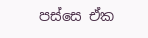පස්සෙ ඒක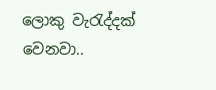ලොකු වැරැද්දක් වෙනවා..